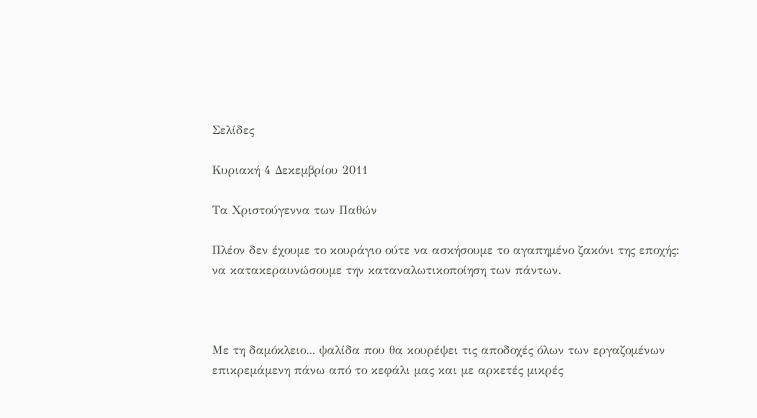Σελίδες

Κυριακή 4 Δεκεμβρίου 2011

Τα Χριστούγεννα των Παθών

Πλέον δεν έχουμε το κουράγιο ούτε να ασκήσουμε το αγαπημένο ζακόνι της εποχής: να κατακεραυνώσουμε την καταναλωτικοποίηση των πάντων.



Με τη δαμόκλειο... ψαλίδα που θα κουρέψει τις αποδοχές όλων των εργαζομένων επικρεμάμενη πάνω από το κεφάλι μας και με αρκετές μικρές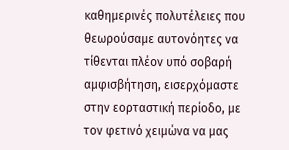καθημερινές πολυτέλειες που θεωρούσαμε αυτονόητες να τίθενται πλέον υπό σοβαρή αμφισβήτηση, εισερχόμαστε στην εορταστική περίοδο, με τον φετινό χειμώνα να μας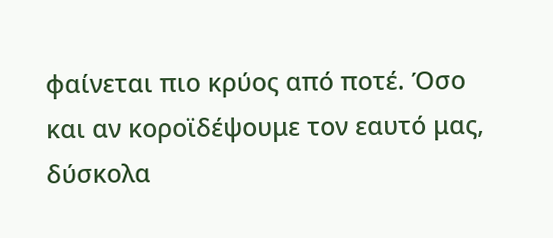φαίνεται πιο κρύος από ποτέ. Όσο και αν κοροϊδέψουμε τον εαυτό μας, δύσκολα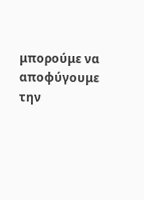μπορούμε να αποφύγουμε την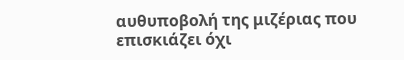αυθυποβολή της μιζέριας που επισκιάζει όχι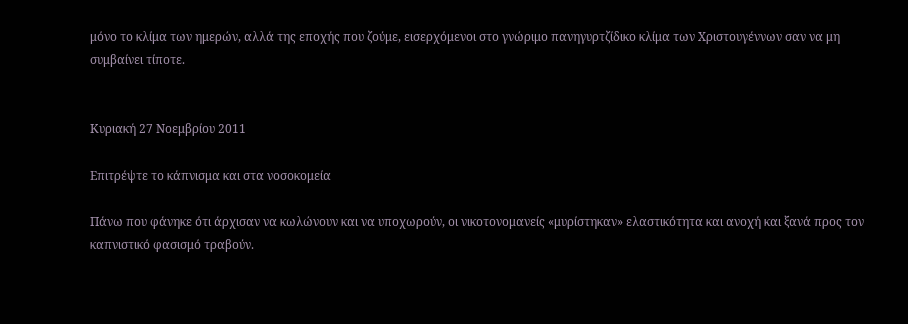μόνο το κλίμα των ημερών, αλλά της εποχής που ζούμε, εισερχόμενοι στο γνώριμο πανηγυρτζίδικο κλίμα των Χριστουγέννων σαν να μη συμβαίνει τίποτε.


Κυριακή 27 Νοεμβρίου 2011

Επιτρέψτε το κάπνισμα και στα νοσοκομεία

Πάνω που φάνηκε ότι άρχισαν να κωλώνουν και να υποχωρούν, οι νικοτονομανείς «μυρίστηκαν» ελαστικότητα και ανοχή και ξανά προς τον καπνιστικό φασισμό τραβούν.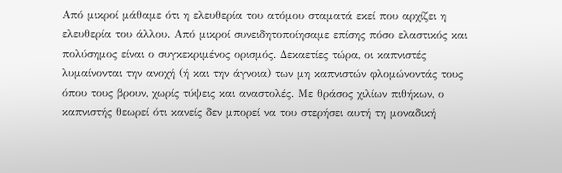Από μικροί μάθαμε ότι η ελευθερία του ατόμου σταματά εκεί που αρχίζει η ελευθερία του άλλου. Από μικροί συνειδητοποίησαμε επίσης πόσο ελαστικός και πολύσημος είναι ο συγκεκριμένος ορισμός. Δεκαετίες τώρα, οι καπνιστές λυμαίνονται την ανοχή (ή και την άγνοια) των μη καπνιστών φλομώνοντάς τους όπου τους βρουν, χωρίς τύψεις και αναστολές. Με θράσος χιλίων πιθήκων, ο καπνιστής θεωρεί ότι κανείς δεν μπορεί να του στερήσει αυτή τη μοναδική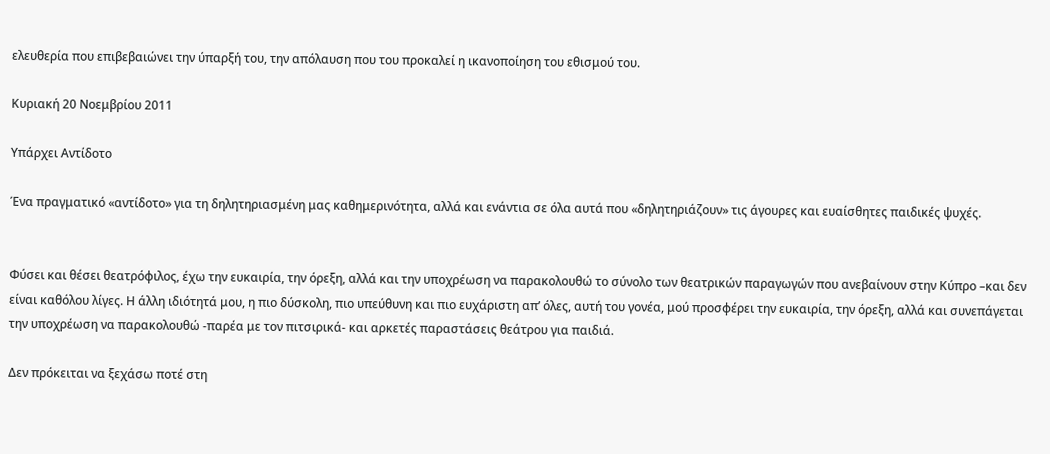ελευθερία που επιβεβαιώνει την ύπαρξή του, την απόλαυση που του προκαλεί η ικανοποίηση του εθισμού του.

Κυριακή 20 Νοεμβρίου 2011

Υπάρχει Αντίδοτο

Ένα πραγματικό «αντίδοτο» για τη δηλητηριασμένη μας καθημερινότητα, αλλά και ενάντια σε όλα αυτά που «δηλητηριάζουν» τις άγουρες και ευαίσθητες παιδικές ψυχές.


Φύσει και θέσει θεατρόφιλος, έχω την ευκαιρία, την όρεξη, αλλά και την υποχρέωση να παρακολουθώ το σύνολο των θεατρικών παραγωγών που ανεβαίνουν στην Κύπρο –και δεν είναι καθόλου λίγες. Η άλλη ιδιότητά μου, η πιο δύσκολη, πιο υπεύθυνη και πιο ευχάριστη απ’ όλες, αυτή του γονέα, μού προσφέρει την ευκαιρία, την όρεξη, αλλά και συνεπάγεται την υποχρέωση να παρακολουθώ -παρέα με τον πιτσιρικά- και αρκετές παραστάσεις θεάτρου για παιδιά.

Δεν πρόκειται να ξεχάσω ποτέ στη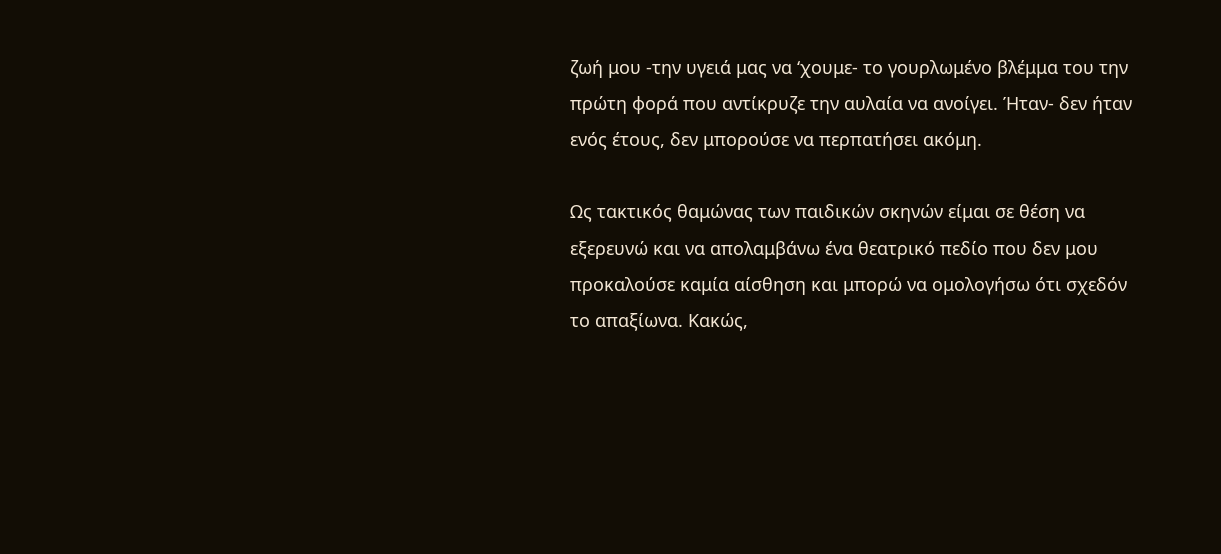ζωή μου -την υγειά μας να ‘χουμε- το γουρλωμένο βλέμμα του την πρώτη φορά που αντίκρυζε την αυλαία να ανοίγει. Ήταν- δεν ήταν ενός έτους, δεν μπορούσε να περπατήσει ακόμη.

Ως τακτικός θαμώνας των παιδικών σκηνών είμαι σε θέση να εξερευνώ και να απολαμβάνω ένα θεατρικό πεδίο που δεν μου προκαλούσε καμία αίσθηση και μπορώ να ομολογήσω ότι σχεδόν το απαξίωνα. Κακώς,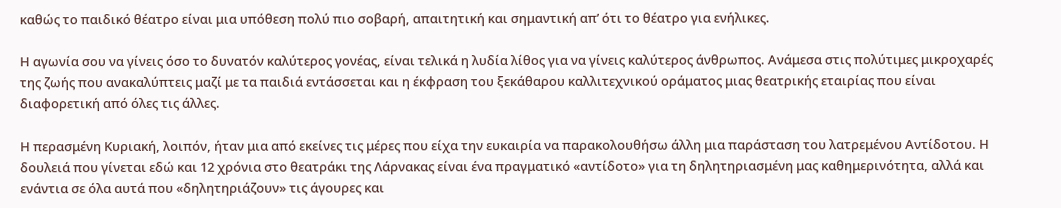καθώς το παιδικό θέατρο είναι μια υπόθεση πολύ πιο σοβαρή, απαιτητική και σημαντική απ’ ότι το θέατρο για ενήλικες.

Η αγωνία σου να γίνεις όσο το δυνατόν καλύτερος γονέας, είναι τελικά η λυδία λίθος για να γίνεις καλύτερος άνθρωπος. Ανάμεσα στις πολύτιμες μικροχαρές της ζωής που ανακαλύπτεις μαζί με τα παιδιά εντάσσεται και η έκφραση του ξεκάθαρου καλλιτεχνικού οράματος μιας θεατρικής εταιρίας που είναι διαφορετική από όλες τις άλλες.

Η περασμένη Κυριακή, λοιπόν, ήταν μια από εκείνες τις μέρες που είχα την ευκαιρία να παρακολουθήσω άλλη μια παράσταση του λατρεμένου Αντίδοτου. Η δουλειά που γίνεται εδώ και 12 χρόνια στο θεατράκι της Λάρνακας είναι ένα πραγματικό «αντίδοτο» για τη δηλητηριασμένη μας καθημερινότητα, αλλά και ενάντια σε όλα αυτά που «δηλητηριάζουν» τις άγουρες και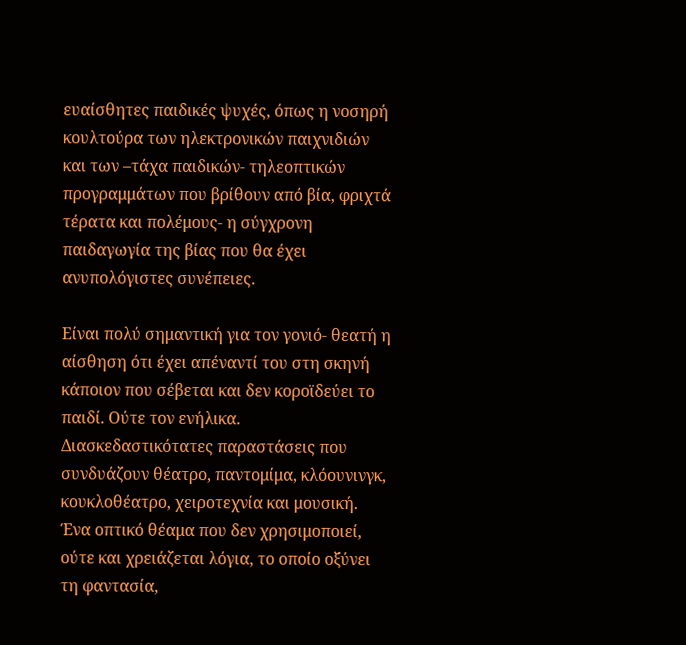ευαίσθητες παιδικές ψυχές, όπως η νοσηρή κουλτούρα των ηλεκτρονικών παιχνιδιών και των –τάχα παιδικών- τηλεοπτικών προγραμμάτων που βρίθουν από βία, φριχτά τέρατα και πολέμους- η σύγχρονη παιδαγωγία της βίας που θα έχει ανυπολόγιστες συνέπειες.

Είναι πολύ σημαντική για τον γονιό- θεατή η αίσθηση ότι έχει απέναντί του στη σκηνή κάποιον που σέβεται και δεν κοροϊδεύει το παιδί. Ούτε τον ενήλικα. Διασκεδαστικότατες παραστάσεις που συνδυάζουν θέατρο, παντομίμα, κλόουνινγκ, κουκλοθέατρο, χειροτεχνία και μουσική. Ένα οπτικό θέαμα που δεν χρησιμοποιεί, ούτε και χρειάζεται λόγια, το οποίο οξύνει τη φαντασία,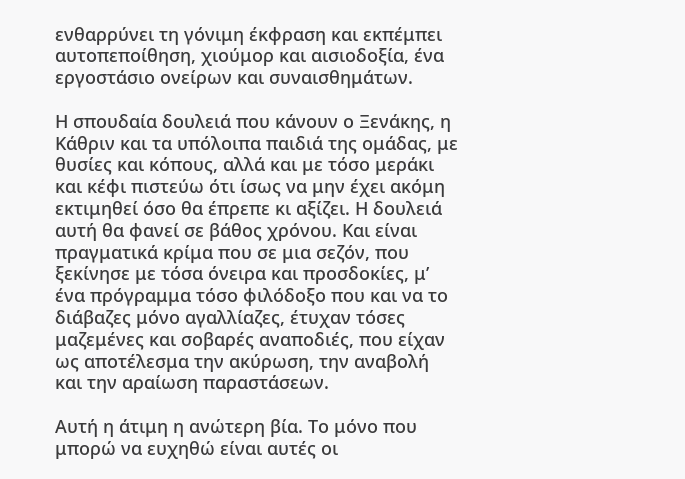ενθαρρύνει τη γόνιμη έκφραση και εκπέμπει αυτοπεποίθηση, χιούμορ και αισιοδοξία, ένα εργοστάσιο ονείρων και συναισθημάτων.

Η σπουδαία δουλειά που κάνουν ο Ξενάκης, η Κάθριν και τα υπόλοιπα παιδιά της ομάδας, με θυσίες και κόπους, αλλά και με τόσο μεράκι και κέφι πιστεύω ότι ίσως να μην έχει ακόμη εκτιμηθεί όσο θα έπρεπε κι αξίζει. Η δουλειά αυτή θα φανεί σε βάθος χρόνου. Και είναι πραγματικά κρίμα που σε μια σεζόν, που ξεκίνησε με τόσα όνειρα και προσδοκίες, μ’ ένα πρόγραμμα τόσο φιλόδοξο που και να το διάβαζες μόνο αγαλλίαζες, έτυχαν τόσες μαζεμένες και σοβαρές αναποδιές, που είχαν ως αποτέλεσμα την ακύρωση, την αναβολή και την αραίωση παραστάσεων.

Αυτή η άτιμη η ανώτερη βία. Το μόνο που μπορώ να ευχηθώ είναι αυτές οι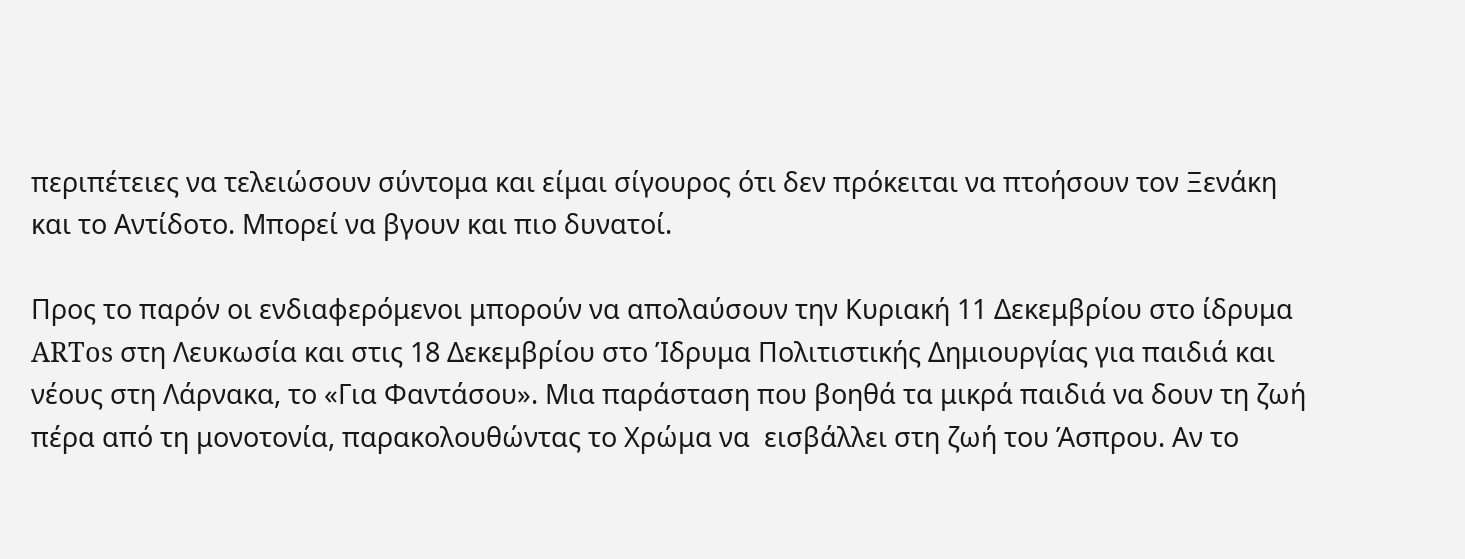περιπέτειες να τελειώσουν σύντομα και είμαι σίγουρος ότι δεν πρόκειται να πτοήσουν τον Ξενάκη και το Αντίδοτο. Μπορεί να βγουν και πιο δυνατοί.

Προς το παρόν οι ενδιαφερόμενοι μπορούν να απολαύσουν την Κυριακή 11 Δεκεμβρίου στο ίδρυμα ARTos στη Λευκωσία και στις 18 Δεκεμβρίου στο Ίδρυμα Πολιτιστικής Δημιουργίας για παιδιά και νέους στη Λάρνακα, το «Για Φαντάσου». Μια παράσταση που βοηθά τα μικρά παιδιά να δουν τη ζωή πέρα από τη μονοτονία, παρακολουθώντας το Χρώμα να  εισβάλλει στη ζωή του Άσπρου. Αν το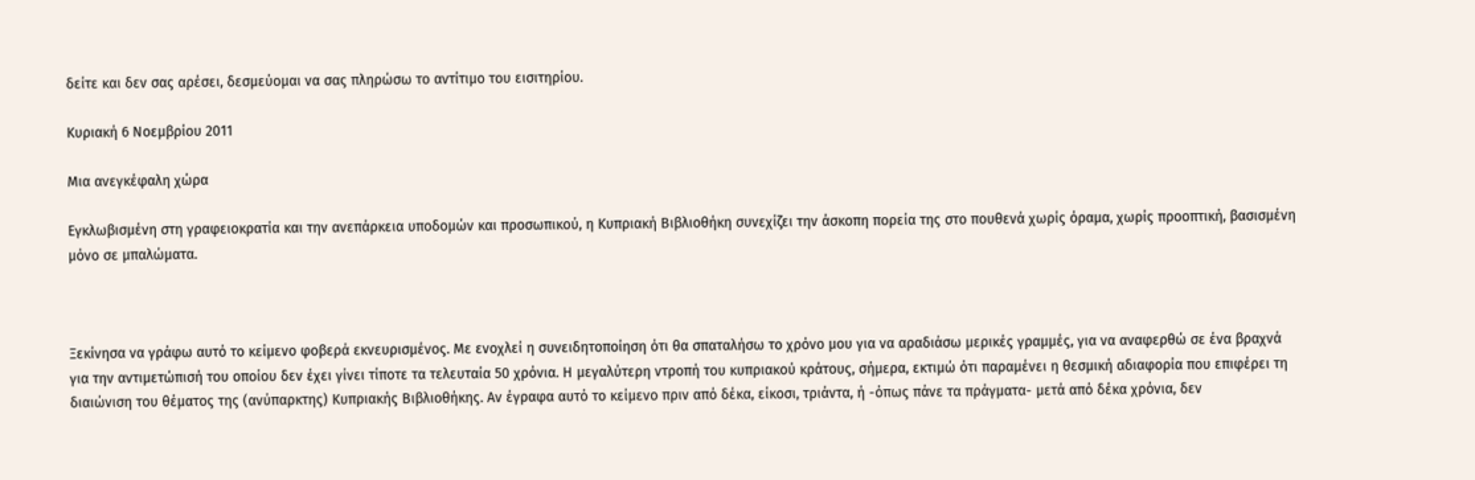δείτε και δεν σας αρέσει, δεσμεύομαι να σας πληρώσω το αντίτιμο του εισιτηρίου.

Κυριακή 6 Νοεμβρίου 2011

Μια ανεγκέφαλη χώρα

Εγκλωβισμένη στη γραφειοκρατία και την ανεπάρκεια υποδομών και προσωπικού, η Κυπριακή Βιβλιοθήκη συνεχίζει την άσκοπη πορεία της στο πουθενά χωρίς όραμα, χωρίς προοπτική, βασισμένη μόνο σε μπαλώματα.



Ξεκίνησα να γράφω αυτό το κείμενο φοβερά εκνευρισμένος. Με ενοχλεί η συνειδητοποίηση ότι θα σπαταλήσω το χρόνο μου για να αραδιάσω μερικές γραμμές, για να αναφερθώ σε ένα βραχνά για την αντιμετώπισή του οποίου δεν έχει γίνει τίποτε τα τελευταία 50 χρόνια. Η μεγαλύτερη ντροπή του κυπριακού κράτους, σήμερα, εκτιμώ ότι παραμένει η θεσμική αδιαφορία που επιφέρει τη διαιώνιση του θέματος της (ανύπαρκτης) Κυπριακής Βιβλιοθήκης. Αν έγραφα αυτό το κείμενο πριν από δέκα, είκοσι, τριάντα, ή -όπως πάνε τα πράγματα- μετά από δέκα χρόνια, δεν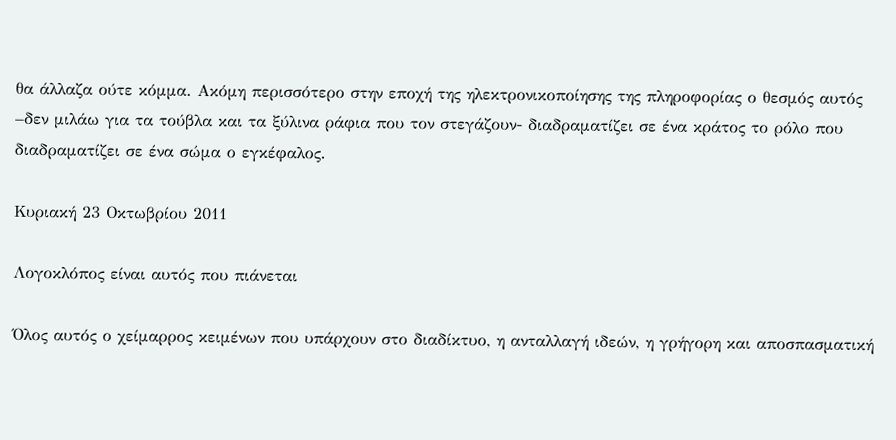θα άλλαζα ούτε κόμμα. Ακόμη περισσότερο στην εποχή της ηλεκτρονικοποίησης της πληροφορίας ο θεσμός αυτός –δεν μιλάω για τα τούβλα και τα ξύλινα ράφια που τον στεγάζουν- διαδραματίζει σε ένα κράτος το ρόλο που διαδραματίζει σε ένα σώμα ο εγκέφαλος.

Κυριακή 23 Οκτωβρίου 2011

Λογοκλόπος είναι αυτός που πιάνεται

Όλος αυτός ο χείμαρρος κειμένων που υπάρχουν στο διαδίκτυο, η ανταλλαγή ιδεών, η γρήγορη και αποσπασματική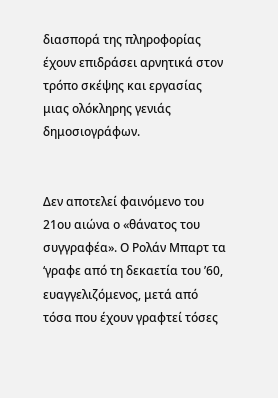διασπορά της πληροφορίας έχουν επιδράσει αρνητικά στον τρόπο σκέψης και εργασίας μιας ολόκληρης γενιάς δημοσιογράφων.


Δεν αποτελεί φαινόμενο του 21ου αιώνα ο «θάνατος του συγγραφέα». Ο Ρολάν Μπαρτ τα ‘γραφε από τη δεκαετία του ’60, ευαγγελιζόμενος, μετά από τόσα που έχουν γραφτεί τόσες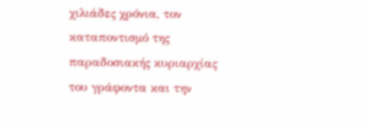χιλιάδες χρόνια, τον καταποντισμό της παραδοσιακής κυριαρχίας του γράφοντα και την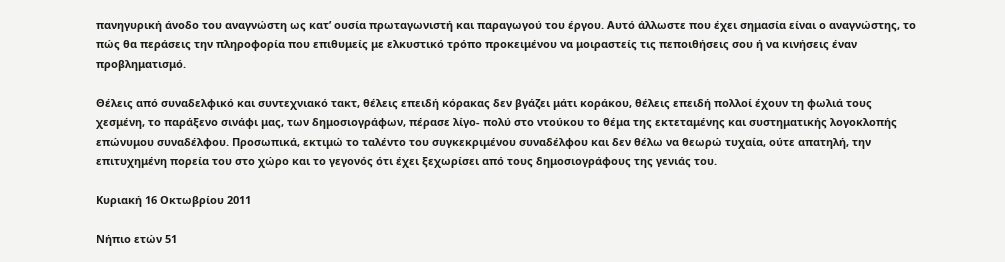πανηγυρική άνοδο του αναγνώστη ως κατ’ ουσία πρωταγωνιστή και παραγωγού του έργου. Αυτό άλλωστε που έχει σημασία είναι ο αναγνώστης, το πώς θα περάσεις την πληροφορία που επιθυμείς με ελκυστικό τρόπο προκειμένου να μοιραστείς τις πεποιθήσεις σου ή να κινήσεις έναν προβληματισμό.

Θέλεις από συναδελφικό και συντεχνιακό τακτ, θέλεις επειδή κόρακας δεν βγάζει μάτι κοράκου, θέλεις επειδή πολλοί έχουν τη φωλιά τους χεσμένη, το παράξενο σινάφι μας, των δημοσιογράφων, πέρασε λίγο- πολύ στο ντούκου το θέμα της εκτεταμένης και συστηματικής λογοκλοπής επώνυμου συναδέλφου. Προσωπικά, εκτιμώ το ταλέντο του συγκεκριμένου συναδέλφου και δεν θέλω να θεωρώ τυχαία, ούτε απατηλή, την επιτυχημένη πορεία του στο χώρο και το γεγονός ότι έχει ξεχωρίσει από τους δημοσιογράφους της γενιάς του.

Κυριακή 16 Οκτωβρίου 2011

Νήπιο ετών 51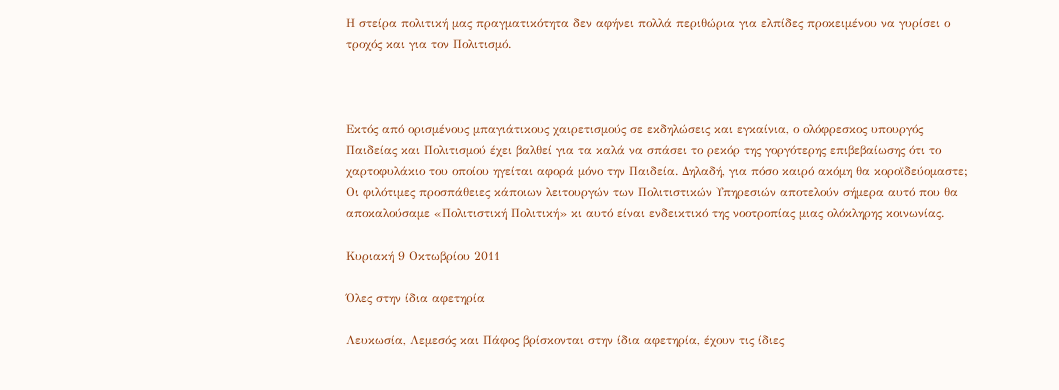Η στείρα πολιτική μας πραγματικότητα δεν αφήνει πολλά περιθώρια για ελπίδες προκειμένου να γυρίσει ο τροχός και για τον Πολιτισμό.



Εκτός από ορισμένους μπαγιάτικους χαιρετισμούς σε εκδηλώσεις και εγκαίνια, ο ολόφρεσκος υπουργός Παιδείας και Πολιτισμού έχει βαλθεί για τα καλά να σπάσει το ρεκόρ της γοργότερης επιβεβαίωσης ότι το χαρτοφυλάκιο του οποίου ηγείται αφορά μόνο την Παιδεία. Δηλαδή, για πόσο καιρό ακόμη θα κοροϊδεύομαστε; Οι φιλότιμες προσπάθειες κάποιων λειτουργών των Πολιτιστικών Υπηρεσιών αποτελούν σήμερα αυτό που θα αποκαλούσαμε «Πολιτιστική Πολιτική» κι αυτό είναι ενδεικτικό της νοοτροπίας μιας ολόκληρης κοινωνίας.

Κυριακή 9 Οκτωβρίου 2011

Όλες στην ίδια αφετηρία

Λευκωσία, Λεμεσός και Πάφος βρίσκονται στην ίδια αφετηρία, έχουν τις ίδιες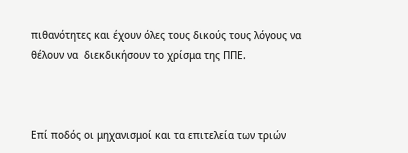πιθανότητες και έχουν όλες τους δικούς τους λόγους να θέλουν να  διεκδικήσουν το χρίσμα της ΠΠΕ.



Επί ποδός οι μηχανισμοί και τα επιτελεία των τριών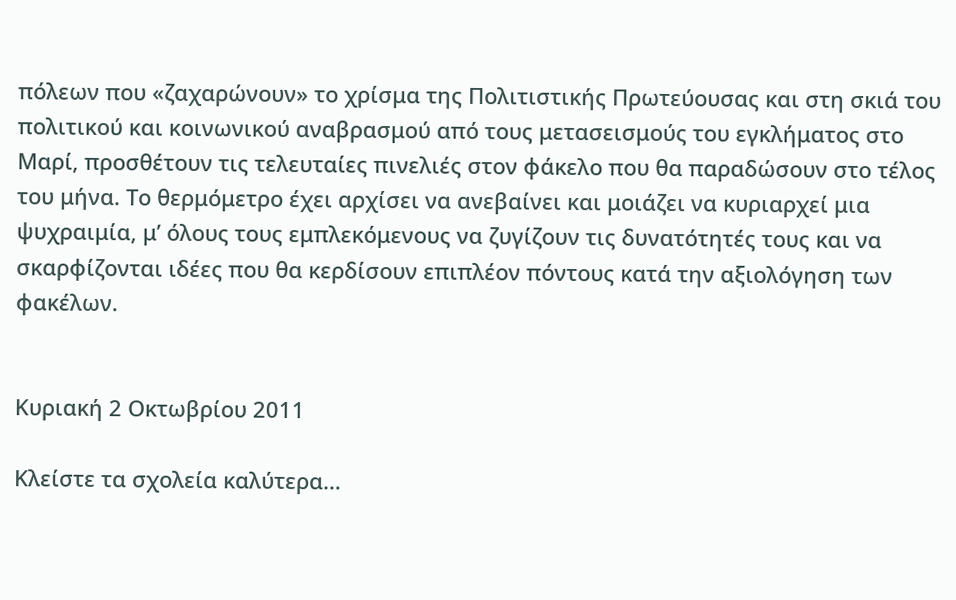πόλεων που «ζαχαρώνουν» το χρίσμα της Πολιτιστικής Πρωτεύουσας και στη σκιά του πολιτικού και κοινωνικού αναβρασμού από τους μετασεισμούς του εγκλήματος στο Μαρί, προσθέτουν τις τελευταίες πινελιές στον φάκελο που θα παραδώσουν στο τέλος του μήνα. Το θερμόμετρο έχει αρχίσει να ανεβαίνει και μοιάζει να κυριαρχεί μια ψυχραιμία, μ’ όλους τους εμπλεκόμενους να ζυγίζουν τις δυνατότητές τους και να σκαρφίζονται ιδέες που θα κερδίσουν επιπλέον πόντους κατά την αξιολόγηση των φακέλων.


Κυριακή 2 Οκτωβρίου 2011

Κλείστε τα σχολεία καλύτερα…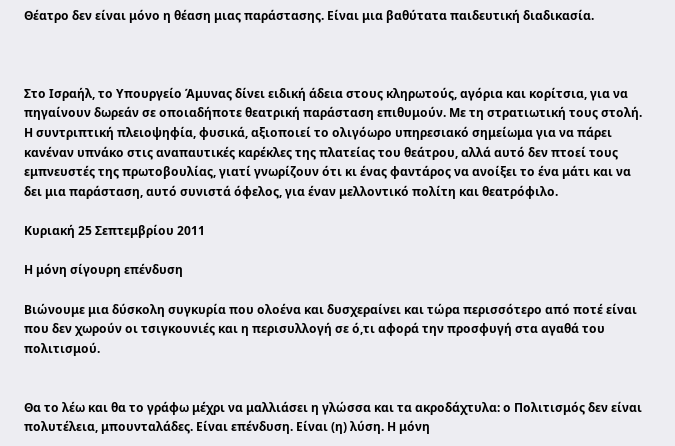Θέατρο δεν είναι μόνο η θέαση μιας παράστασης. Είναι μια βαθύτατα παιδευτική διαδικασία.



Στο Ισραήλ, το Υπουργείο Άμυνας δίνει ειδική άδεια στους κληρωτούς, αγόρια και κορίτσια, για να πηγαίνουν δωρεάν σε οποιαδήποτε θεατρική παράσταση επιθυμούν. Με τη στρατιωτική τους στολή. Η συντριπτική πλειοψηφία, φυσικά, αξιοποιεί το ολιγόωρο υπηρεσιακό σημείωμα για να πάρει κανέναν υπνάκο στις αναπαυτικές καρέκλες της πλατείας του θεάτρου, αλλά αυτό δεν πτοεί τους εμπνευστές της πρωτοβουλίας, γιατί γνωρίζουν ότι κι ένας φαντάρος να ανοίξει το ένα μάτι και να δει μια παράσταση, αυτό συνιστά όφελος, για έναν μελλοντικό πολίτη και θεατρόφιλο.

Κυριακή 25 Σεπτεμβρίου 2011

Η μόνη σίγουρη επένδυση

Βιώνουμε μια δύσκολη συγκυρία που ολοένα και δυσχεραίνει και τώρα περισσότερο από ποτέ είναι που δεν χωρούν οι τσιγκουνιές και η περισυλλογή σε ό,τι αφορά την προσφυγή στα αγαθά του πολιτισμού.


Θα το λέω και θα το γράφω μέχρι να μαλλιάσει η γλώσσα και τα ακροδάχτυλα: ο Πολιτισμός δεν είναι πολυτέλεια, μπουνταλάδες. Είναι επένδυση. Είναι (η) λύση. Η μόνη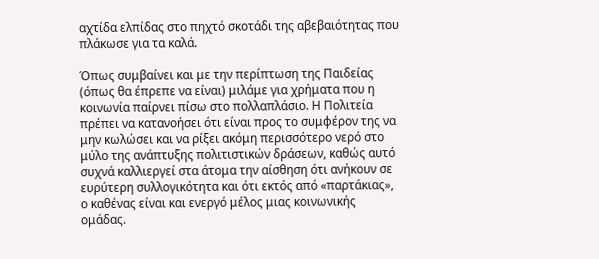αχτίδα ελπίδας στο πηχτό σκοτάδι της αβεβαιότητας που πλάκωσε για τα καλά.

Όπως συμβαίνει και με την περίπτωση της Παιδείας (όπως θα έπρεπε να είναι) μιλάμε για χρήματα που η κοινωνία παίρνει πίσω στο πολλαπλάσιο. Η Πολιτεία πρέπει να κατανοήσει ότι είναι προς το συμφέρον της να μην κωλώσει και να ρίξει ακόμη περισσότερο νερό στο μύλο της ανάπτυξης πολιτιστικών δράσεων, καθώς αυτό συχνά καλλιεργεί στα άτομα την αίσθηση ότι ανήκουν σε ευρύτερη συλλογικότητα και ότι εκτός από «παρτάκιας», ο καθένας είναι και ενεργό μέλος μιας κοινωνικής ομάδας.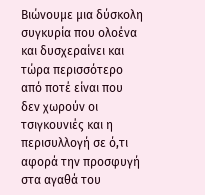Βιώνουμε μια δύσκολη συγκυρία που ολοένα και δυσχεραίνει και τώρα περισσότερο από ποτέ είναι που δεν χωρούν οι τσιγκουνιές και η περισυλλογή σε ό,τι αφορά την προσφυγή στα αγαθά του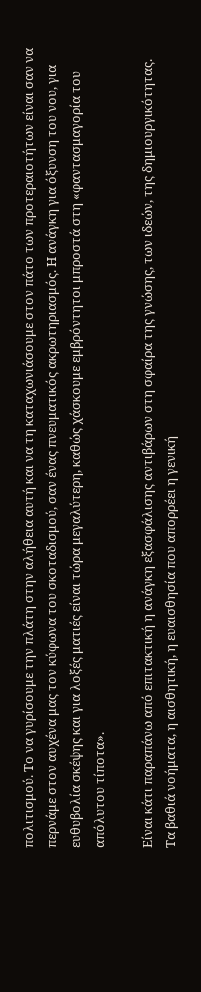πολιτισμού. Το να γυρίσουμε την πλάτη στην αλήθεια αυτή και να τη καταχωνιάσουμε στον πάτο των προτεραιοτήτων είναι σαν να περνάμε στον αυχένα μας τον κύφωνα του σκοταδισμού, σαν ένας πνευματικός ακρωτηριασμός. Η ανάγκη για όξυνση του νου, για ευθυβολία σκέψης και για λοξές ματιές είναι τώρα μεγαλύτερη, καθώς χάσκουμε εμβρόντητοι μπροστά στη «φαντασμαγορία του απόλυτου τίποτα».

Είναι κάτι παραπάνω από επιτακτική η ανάγκη εξασφάλισης αντιβάρων στη σφαίρα της γνώσης, των ιδεών, της δημιουργικότητας. Τα βαθιά νοήματα, η αισθητική, η ευαισθησία που απορρέει η γενική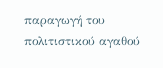παραγωγή του πολιτιστικού αγαθού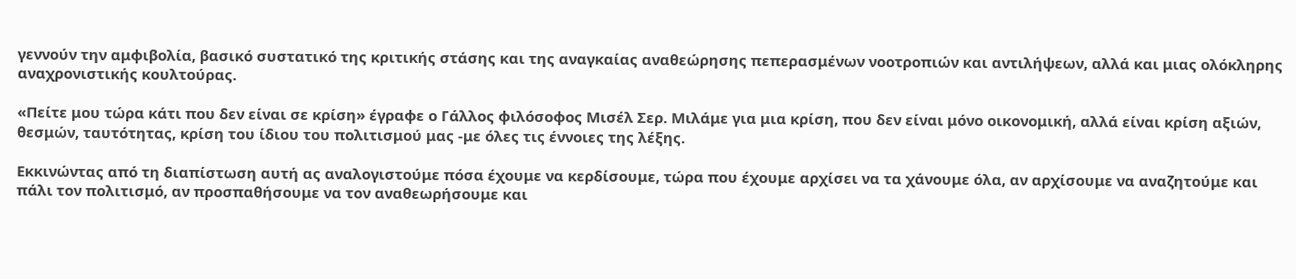γεννούν την αμφιβολία, βασικό συστατικό της κριτικής στάσης και της αναγκαίας αναθεώρησης πεπερασμένων νοοτροπιών και αντιλήψεων, αλλά και μιας ολόκληρης αναχρονιστικής κουλτούρας.

«Πείτε μου τώρα κάτι που δεν είναι σε κρίση» έγραφε ο Γάλλος φιλόσοφος Μισέλ Σερ. Μιλάμε για μια κρίση, που δεν είναι μόνο οικονομική, αλλά είναι κρίση αξιών, θεσμών, ταυτότητας, κρίση του ίδιου του πολιτισμού μας -με όλες τις έννοιες της λέξης.

Εκκινώντας από τη διαπίστωση αυτή ας αναλογιστούμε πόσα έχουμε να κερδίσουμε, τώρα που έχουμε αρχίσει να τα χάνουμε όλα, αν αρχίσουμε να αναζητούμε και πάλι τον πολιτισμό, αν προσπαθήσουμε να τον αναθεωρήσουμε και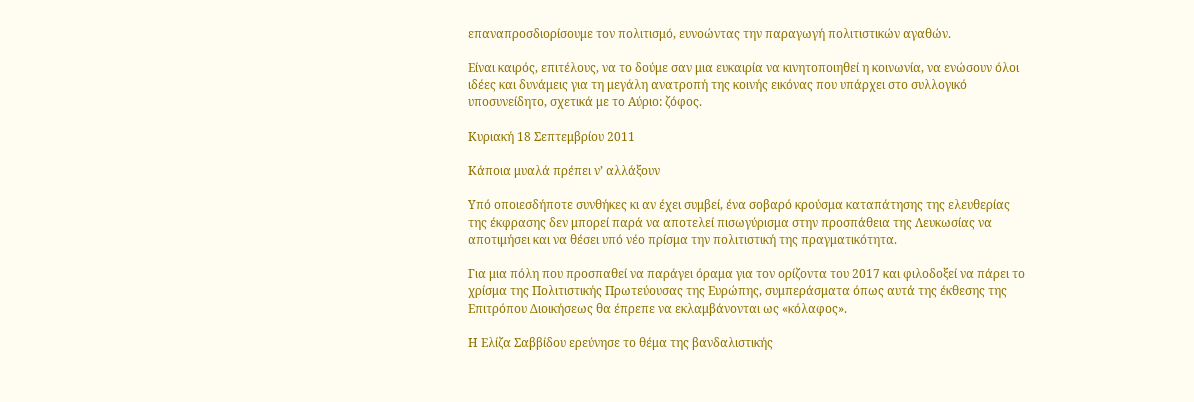επαναπροσδιορίσουμε τον πολιτισμό, ευνοώντας την παραγωγή πολιτιστικών αγαθών.

Είναι καιρός, επιτέλους, να το δούμε σαν μια ευκαιρία να κινητοποιηθεί η κοινωνία, να ενώσουν όλοι ιδέες και δυνάμεις για τη μεγάλη ανατροπή της κοινής εικόνας που υπάρχει στο συλλογικό υποσυνείδητο, σχετικά με το Αύριο: ζόφος.

Κυριακή 18 Σεπτεμβρίου 2011

Κάποια μυαλά πρέπει ν’ αλλάξουν

Υπό οποιεσδήποτε συνθήκες κι αν έχει συμβεί, ένα σοβαρό κρούσμα καταπάτησης της ελευθερίας της έκφρασης δεν μπορεί παρά να αποτελεί πισωγύρισμα στην προσπάθεια της Λευκωσίας να αποτιμήσει και να θέσει υπό νέο πρίσμα την πολιτιστική της πραγματικότητα.

Για μια πόλη που προσπαθεί να παράγει όραμα για τον ορίζοντα του 2017 και φιλοδοξεί να πάρει το χρίσμα της Πολιτιστικής Πρωτεύουσας της Ευρώπης, συμπεράσματα όπως αυτά της έκθεσης της Επιτρόπου Διοικήσεως θα έπρεπε να εκλαμβάνονται ως «κόλαφος».

Η Ελίζα Σαββίδου ερεύνησε το θέμα της βανδαλιστικής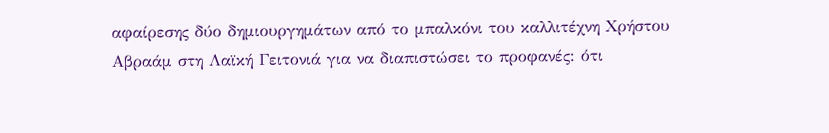αφαίρεσης δύο δημιουργημάτων από το μπαλκόνι του καλλιτέχνη Χρήστου Αβραάμ στη Λαϊκή Γειτονιά για να διαπιστώσει το προφανές: ότι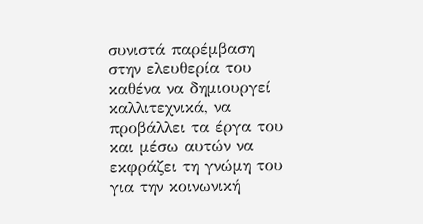συνιστά παρέμβαση στην ελευθερία του καθένα να δημιουργεί καλλιτεχνικά, να προβάλλει τα έργα του και μέσω αυτών να εκφράζει τη γνώμη του για την κοινωνική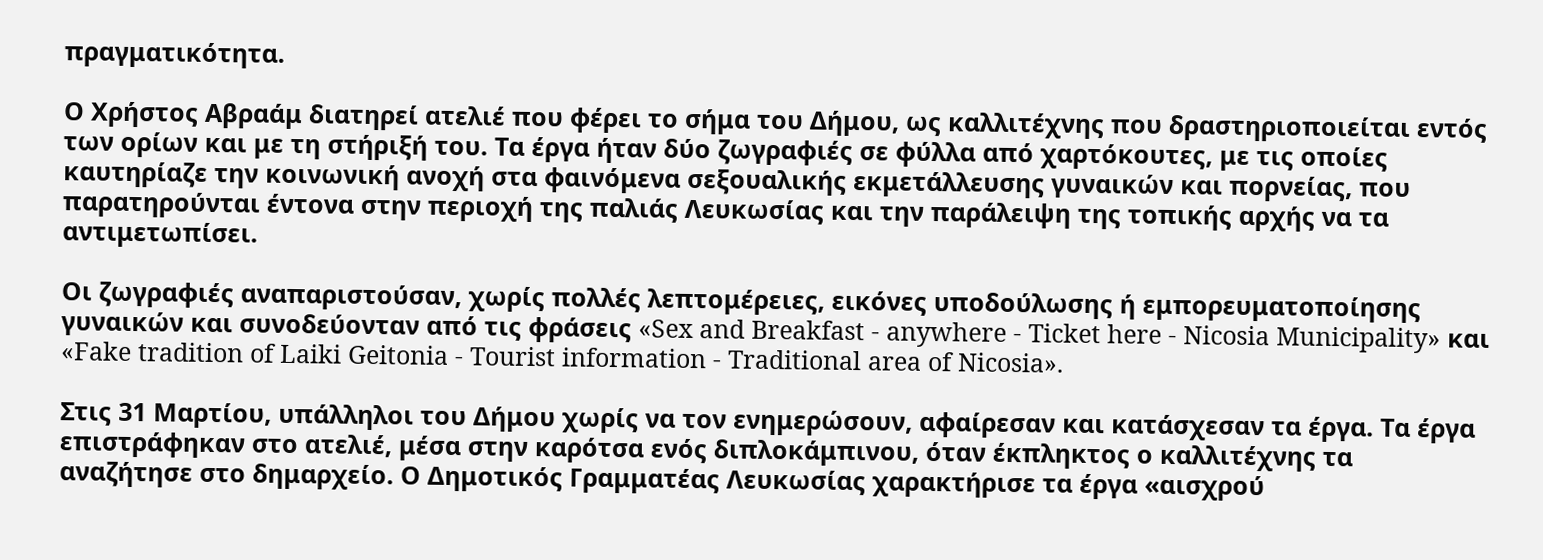πραγματικότητα.

Ο Χρήστος Αβραάμ διατηρεί ατελιέ που φέρει το σήμα του Δήμου, ως καλλιτέχνης που δραστηριοποιείται εντός των ορίων και με τη στήριξή του. Τα έργα ήταν δύο ζωγραφιές σε φύλλα από χαρτόκουτες, με τις οποίες καυτηρίαζε την κοινωνική ανοχή στα φαινόμενα σεξουαλικής εκμετάλλευσης γυναικών και πορνείας, που παρατηρούνται έντονα στην περιοχή της παλιάς Λευκωσίας και την παράλειψη της τοπικής αρχής να τα αντιμετωπίσει.

Οι ζωγραφιές αναπαριστούσαν, χωρίς πολλές λεπτομέρειες, εικόνες υποδούλωσης ή εμπορευματοποίησης γυναικών και συνοδεύονταν από τις φράσεις «Sex and Breakfast - anywhere - Ticket here - Nicosia Municipality» και «Fake tradition of Laiki Geitonia - Tourist information - Traditional area of Nicosia».

Στις 31 Μαρτίου, υπάλληλοι του Δήμου χωρίς να τον ενημερώσουν, αφαίρεσαν και κατάσχεσαν τα έργα. Τα έργα επιστράφηκαν στο ατελιέ, μέσα στην καρότσα ενός διπλοκάμπινου, όταν έκπληκτος ο καλλιτέχνης τα αναζήτησε στο δημαρχείο. Ο Δημοτικός Γραμματέας Λευκωσίας χαρακτήρισε τα έργα «αισχρού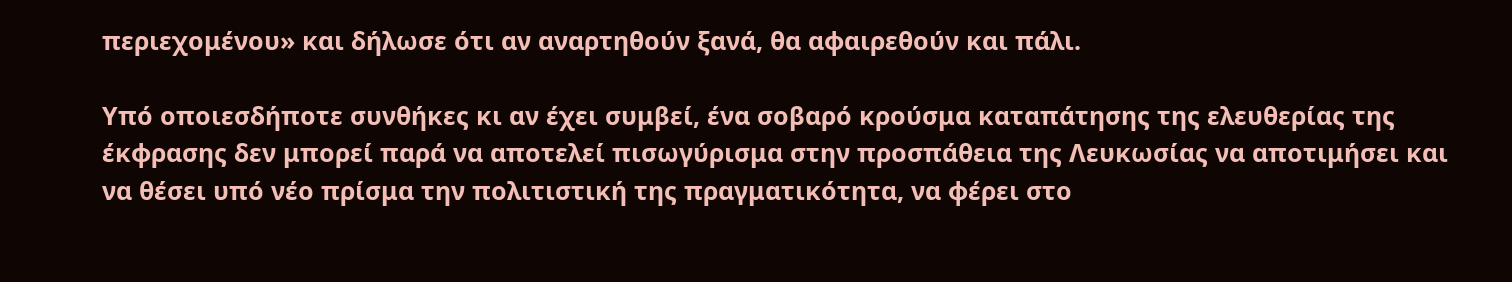περιεχομένου» και δήλωσε ότι αν αναρτηθούν ξανά, θα αφαιρεθούν και πάλι.

Υπό οποιεσδήποτε συνθήκες κι αν έχει συμβεί, ένα σοβαρό κρούσμα καταπάτησης της ελευθερίας της έκφρασης δεν μπορεί παρά να αποτελεί πισωγύρισμα στην προσπάθεια της Λευκωσίας να αποτιμήσει και να θέσει υπό νέο πρίσμα την πολιτιστική της πραγματικότητα, να φέρει στο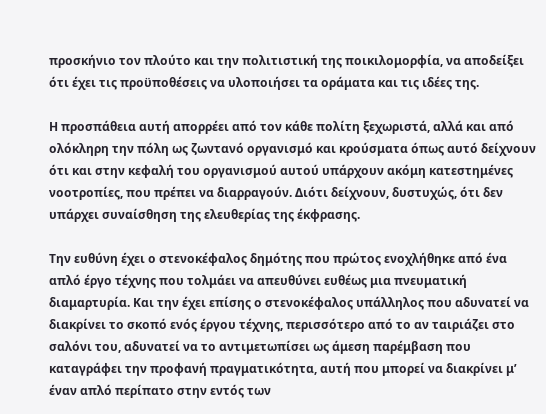προσκήνιο τον πλούτο και την πολιτιστική της ποικιλομορφία, να αποδείξει ότι έχει τις προϋποθέσεις να υλοποιήσει τα οράματα και τις ιδέες της.

Η προσπάθεια αυτή απορρέει από τον κάθε πολίτη ξεχωριστά, αλλά και από ολόκληρη την πόλη ως ζωντανό οργανισμό και κρούσματα όπως αυτό δείχνουν ότι και στην κεφαλή του οργανισμού αυτού υπάρχουν ακόμη κατεστημένες νοοτροπίες, που πρέπει να διαρραγούν. Διότι δείχνουν, δυστυχώς, ότι δεν υπάρχει συναίσθηση της ελευθερίας της έκφρασης.

Την ευθύνη έχει ο στενοκέφαλος δημότης που πρώτος ενοχλήθηκε από ένα απλό έργο τέχνης που τολμάει να απευθύνει ευθέως μια πνευματική διαμαρτυρία. Και την έχει επίσης ο στενοκέφαλος υπάλληλος που αδυνατεί να διακρίνει το σκοπό ενός έργου τέχνης, περισσότερο από το αν ταιριάζει στο σαλόνι του, αδυνατεί να το αντιμετωπίσει ως άμεση παρέμβαση που καταγράφει την προφανή πραγματικότητα, αυτή που μπορεί να διακρίνει μ’ έναν απλό περίπατο στην εντός των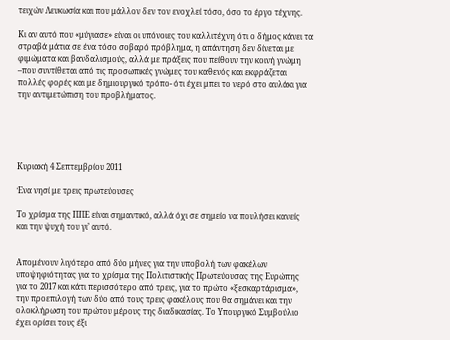τειχών Λευκωσία και που μάλλον δεν τον ενοχλεί τόσο, όσο το έργο τέχνης.

Κι αν αυτό που «μύγιασε» είναι οι υπόνοιες του καλλιτέχνη ότι ο δήμος κάνει τα στραβά μάτια σε ένα τόσο σοβαρό πρόβλημα, η απάντηση δεν δίνεται με φιμώματα και βανδαλισμούς, αλλά με πράξεις που πείθουν την κοινή γνώμη –που συντίθεται από τις προσωπικές γνώμες του καθενός και εκφράζεται πολλές φορές και με δημιουργικό τρόπο- ότι έχει μπει το νερό στο αυλάκι για την αντιμετώπιση του προβλήματος.





Κυριακή 4 Σεπτεμβρίου 2011

Ένα νησί με τρεις πρωτεύουσες

Το χρίσμα της ΠΠΕ είναι σημαντικό, αλλά όχι σε σημείο να πουλήσει κανείς και την ψυχή του γι’ αυτό.


Απομένουν λιγότερο από δύο μήνες για την υποβολή των φακέλων υποψηφιότητας για το χρίσμα της Πολιτιστικής Πρωτεύουσας της Ευρώπης για το 2017 και κάτι περισσότερο από τρεις, για το πρώτο «ξεσκαρτάρισμα», την προεπιλογή των δύο από τους τρεις φακέλους που θα σημάνει και την ολοκλήρωση του πρώτου μέρους της διαδικασίας. Το Υπουργικό Συμβούλιο έχει ορίσει τους έξι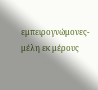εμπειρογνώμονες- μέλη εκ μέρους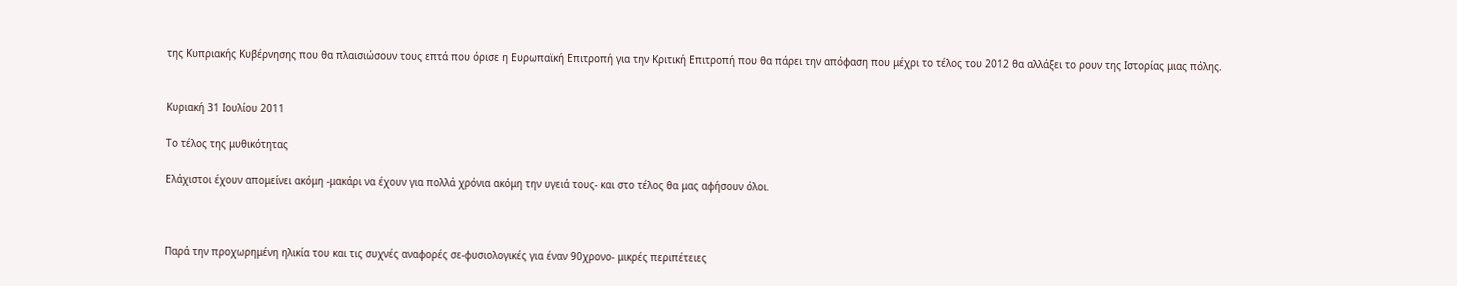της Κυπριακής Κυβέρνησης που θα πλαισιώσουν τους επτά που όρισε η Ευρωπαϊκή Επιτροπή για την Κριτική Επιτροπή που θα πάρει την απόφαση που μέχρι το τέλος του 2012 θα αλλάξει το ρουν της Ιστορίας μιας πόλης.


Κυριακή 31 Ιουλίου 2011

Το τέλος της μυθικότητας

Ελάχιστοι έχουν απομείνει ακόμη -μακάρι να έχουν για πολλά χρόνια ακόμη την υγειά τους- και στο τέλος θα μας αφήσουν όλοι.



Παρά την προχωρημένη ηλικία του και τις συχνές αναφορές σε-φυσιολογικές για έναν 90χρονο- μικρές περιπέτειες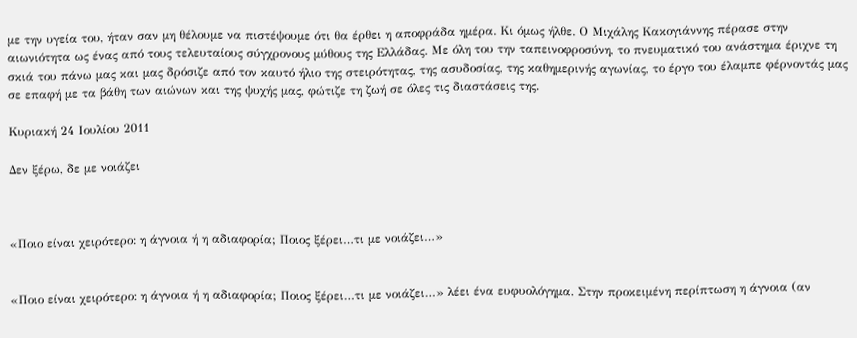με την υγεία του, ήταν σαν μη θέλουμε να πιστέψουμε ότι θα έρθει η αποφράδα ημέρα. Κι όμως ήλθε. Ο Μιχάλης Κακογιάννης πέρασε στην αιωνιότητα ως ένας από τους τελευταίους σύγχρονους μύθους της Ελλάδας. Με όλη του την ταπεινοφροσύνη, το πνευματικό του ανάστημα έριχνε τη σκιά του πάνω μας και μας δρόσιζε από τον καυτό ήλιο της στειρότητας, της ασυδοσίας, της καθημερινής αγωνίας, το έργο του έλαμπε φέρνοντάς μας σε επαφή με τα βάθη των αιώνων και της ψυχής μας, φώτιζε τη ζωή σε όλες τις διαστάσεις της.

Κυριακή 24 Ιουλίου 2011

Δεν ξέρω, δε με νοιάζει



«Ποιο είναι χειρότερο: η άγνοια ή η αδιαφορία; Ποιος ξέρει…τι με νοιάζει…»


«Ποιο είναι χειρότερο: η άγνοια ή η αδιαφορία; Ποιος ξέρει…τι με νοιάζει…» λέει ένα ευφυολόγημα. Στην προκειμένη περίπτωση η άγνοια (αν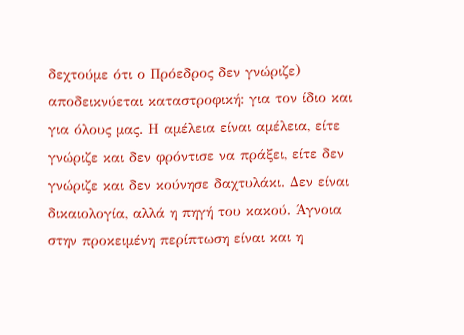δεχτούμε ότι ο Πρόεδρος δεν γνώριζε) αποδεικνύεται καταστροφική: για τον ίδιο και για όλους μας. Η αμέλεια είναι αμέλεια, είτε γνώριζε και δεν φρόντισε να πράξει, είτε δεν γνώριζε και δεν κούνησε δαχτυλάκι. Δεν είναι δικαιολογία, αλλά η πηγή του κακού. Άγνοια στην προκειμένη περίπτωση είναι και η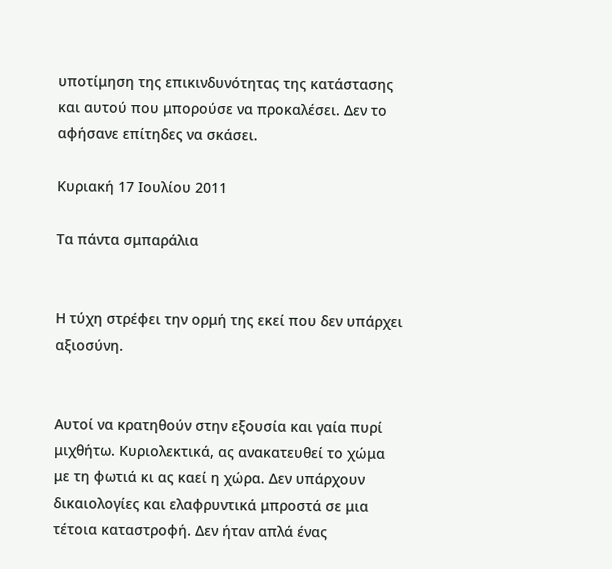υποτίμηση της επικινδυνότητας της κατάστασης και αυτού που μπορούσε να προκαλέσει. Δεν το αφήσανε επίτηδες να σκάσει.

Κυριακή 17 Ιουλίου 2011

Τα πάντα σμπαράλια


Η τύχη στρέφει την ορμή της εκεί που δεν υπάρχει αξιοσύνη.


Αυτοί να κρατηθούν στην εξουσία και γαία πυρί μιχθήτω. Κυριολεκτικά, ας ανακατευθεί το χώμα με τη φωτιά κι ας καεί η χώρα. Δεν υπάρχουν δικαιολογίες και ελαφρυντικά μπροστά σε μια τέτοια καταστροφή. Δεν ήταν απλά ένας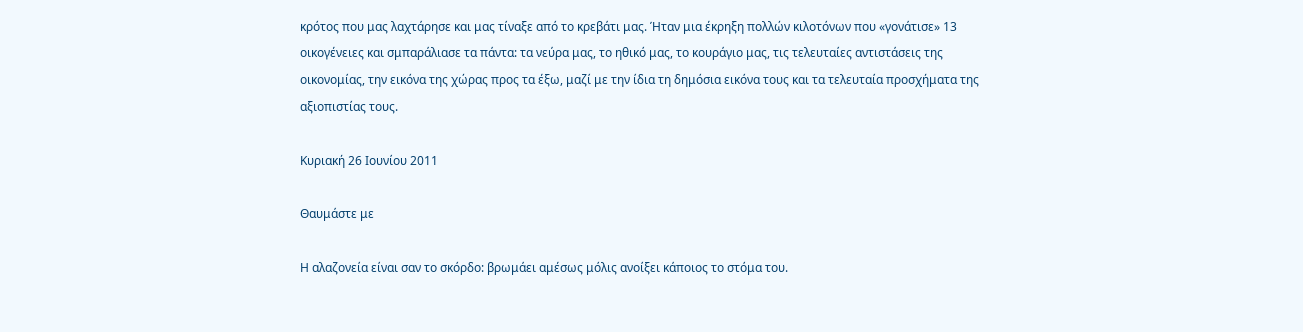κρότος που μας λαχτάρησε και μας τίναξε από το κρεβάτι μας. Ήταν μια έκρηξη πολλών κιλοτόνων που «γονάτισε» 13 οικογένειες και σμπαράλιασε τα πάντα: τα νεύρα μας, το ηθικό μας, το κουράγιο μας, τις τελευταίες αντιστάσεις της οικονομίας, την εικόνα της χώρας προς τα έξω, μαζί με την ίδια τη δημόσια εικόνα τους και τα τελευταία προσχήματα της αξιοπιστίας τους.

Κυριακή 26 Ιουνίου 2011

Θαυμάστε με

Η αλαζονεία είναι σαν το σκόρδο: βρωμάει αμέσως μόλις ανοίξει κάποιος το στόμα του.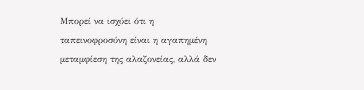Μπορεί να ισχύει ότι η ταπεινοφροσύνη είναι η αγαπημένη μεταμφίεση της αλαζονείας, αλλά δεν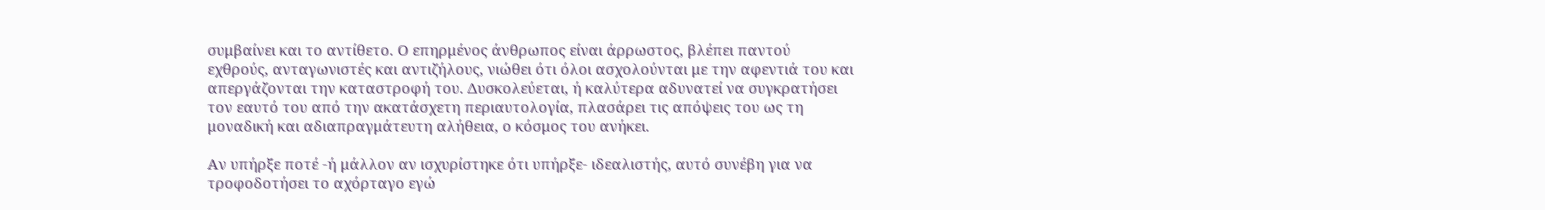συμβαίνει και το αντίθετο. Ο επηρμένος άνθρωπος είναι άρρωστος, βλέπει παντού εχθρούς, ανταγωνιστές και αντιζήλους, νιώθει ότι όλοι ασχολούνται με την αφεντιά του και απεργάζονται την καταστροφή του. Δυσκολεύεται, ή καλύτερα αδυνατεί να συγκρατήσει τον εαυτό του από την ακατάσχετη περιαυτολογία, πλασάρει τις απόψεις του ως τη μοναδική και αδιαπραγμάτευτη αλήθεια, ο κόσμος του ανήκει.

Αν υπήρξε ποτέ -ή μάλλον αν ισχυρίστηκε ότι υπήρξε- ιδεαλιστής, αυτό συνέβη για να τροφοδοτήσει το αχόρταγο εγώ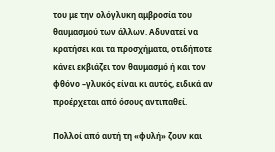του με την ολόγλυκη αμβροσία του θαυμασμού των άλλων. Αδυνατεί να κρατήσει και τα προσχήματα, οτιδήποτε κάνει εκβιάζει τον θαυμασμό ή και τον φθόνο –γλυκός είναι κι αυτός, ειδικά αν προέρχεται από όσους αντιπαθεί.

Πολλοί από αυτή τη «φυλή» ζουν και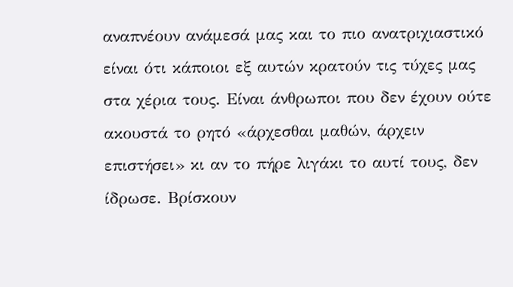αναπνέουν ανάμεσά μας και το πιο ανατριχιαστικό είναι ότι κάποιοι εξ αυτών κρατούν τις τύχες μας στα χέρια τους. Είναι άνθρωποι που δεν έχουν ούτε ακουστά το ρητό «άρχεσθαι μαθών, άρχειν επιστήσει» κι αν το πήρε λιγάκι το αυτί τους, δεν ίδρωσε. Βρίσκουν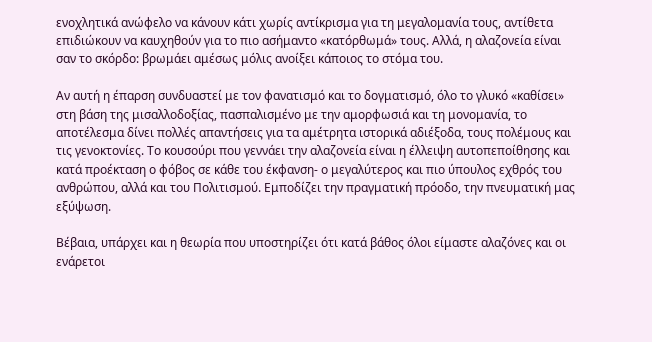ενοχλητικά ανώφελο να κάνουν κάτι χωρίς αντίκρισμα για τη μεγαλομανία τους, αντίθετα επιδιώκουν να καυχηθούν για το πιο ασήμαντο «κατόρθωμά» τους. Αλλά, η αλαζονεία είναι σαν το σκόρδο: βρωμάει αμέσως μόλις ανοίξει κάποιος το στόμα του.

Αν αυτή η έπαρση συνδυαστεί με τον φανατισμό και το δογματισμό, όλο το γλυκό «καθίσει» στη βάση της μισαλλοδοξίας, πασπαλισμένο με την αμορφωσιά και τη μονομανία, το αποτέλεσμα δίνει πολλές απαντήσεις για τα αμέτρητα ιστορικά αδιέξοδα, τους πολέμους και τις γενοκτονίες. Το κουσούρι που γεννάει την αλαζονεία είναι η έλλειψη αυτοπεποίθησης και κατά προέκταση ο φόβος σε κάθε του έκφανση- ο μεγαλύτερος και πιο ύπουλος εχθρός του ανθρώπου, αλλά και του Πολιτισμού. Εμποδίζει την πραγματική πρόοδο, την πνευματική μας εξύψωση.

Βέβαια, υπάρχει και η θεωρία που υποστηρίζει ότι κατά βάθος όλοι είμαστε αλαζόνες και οι ενάρετοι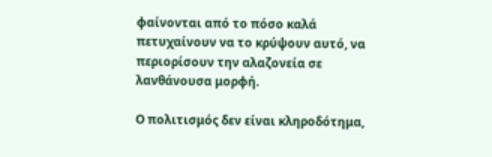φαίνονται από το πόσο καλά πετυχαίνουν να το κρύψουν αυτό, να περιορίσουν την αλαζονεία σε λανθάνουσα μορφή.

Ο πολιτισμός δεν είναι κληροδότημα,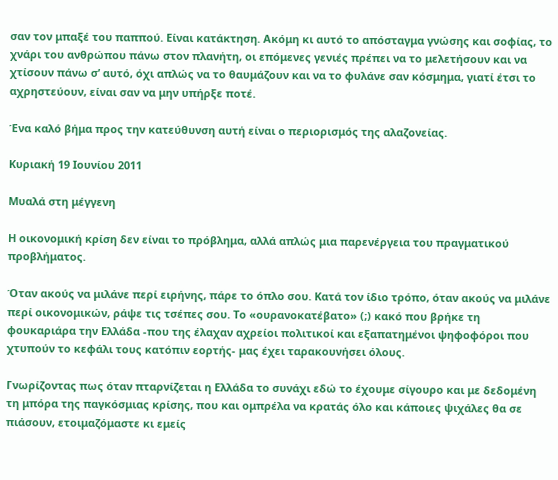σαν τον μπαξέ του παππού. Είναι κατάκτηση. Ακόμη κι αυτό το απόσταγμα γνώσης και σοφίας, το χνάρι του ανθρώπου πάνω στον πλανήτη, οι επόμενες γενιές πρέπει να το μελετήσουν και να χτίσουν πάνω σ’ αυτό, όχι απλώς να το θαυμάζουν και να το φυλάνε σαν κόσμημα, γιατί έτσι το αχρηστεύουν, είναι σαν να μην υπήρξε ποτέ.

Ένα καλό βήμα προς την κατεύθυνση αυτή είναι ο περιορισμός της αλαζονείας.

Κυριακή 19 Ιουνίου 2011

Mυαλά στη μέγγενη

Η οικονομική κρίση δεν είναι το πρόβλημα, αλλά απλώς μια παρενέργεια του πραγματικού προβλήματος.

Όταν ακούς να μιλάνε περί ειρήνης, πάρε το όπλο σου. Κατά τον ίδιο τρόπο, όταν ακούς να μιλάνε περί οικονομικών, ράψε τις τσέπες σου. Το «ουρανοκατέβατο» (;) κακό που βρήκε τη φουκαριάρα την Ελλάδα -που της έλαχαν αχρείοι πολιτικοί και εξαπατημένοι ψηφοφόροι που χτυπούν το κεφάλι τους κατόπιν εορτής- μας έχει ταρακουνήσει όλους.

Γνωρίζοντας πως όταν πταρνίζεται η Ελλάδα το συνάχι εδώ το έχουμε σίγουρο και με δεδομένη τη μπόρα της παγκόσμιας κρίσης, που και ομπρέλα να κρατάς όλο και κάποιες ψιχάλες θα σε πιάσουν, ετοιμαζόμαστε κι εμείς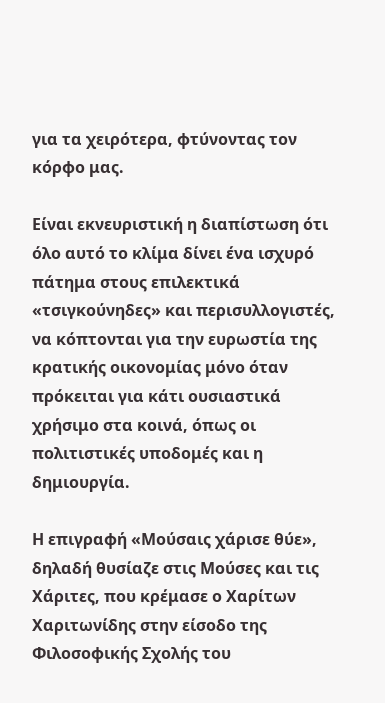για τα χειρότερα, φτύνοντας τον κόρφο μας.

Είναι εκνευριστική η διαπίστωση ότι όλο αυτό το κλίμα δίνει ένα ισχυρό πάτημα στους επιλεκτικά «τσιγκούνηδες» και περισυλλογιστές, να κόπτονται για την ευρωστία της κρατικής οικονομίας μόνο όταν πρόκειται για κάτι ουσιαστικά χρήσιμο στα κοινά, όπως οι πολιτιστικές υποδομές και η δημιουργία.

Η επιγραφή «Μούσαις χάρισε θύε», δηλαδή θυσίαζε στις Μούσες και τις Χάριτες, που κρέμασε ο Χαρίτων Χαριτωνίδης στην είσοδο της Φιλοσοφικής Σχολής του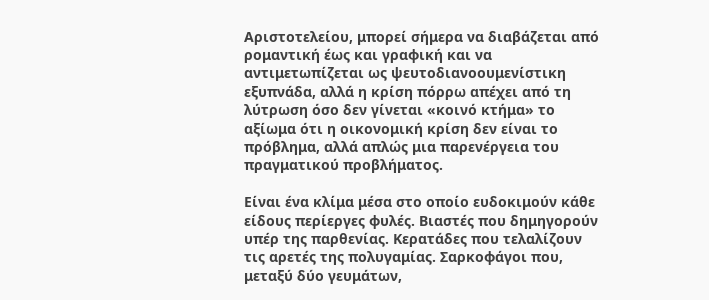Αριστοτελείου, μπορεί σήμερα να διαβάζεται από ρομαντική έως και γραφική και να αντιμετωπίζεται ως ψευτοδιανοουμενίστικη εξυπνάδα, αλλά η κρίση πόρρω απέχει από τη λύτρωση όσο δεν γίνεται «κοινό κτήμα» το αξίωμα ότι η οικονομική κρίση δεν είναι το πρόβλημα, αλλά απλώς μια παρενέργεια του πραγματικού προβλήματος.

Είναι ένα κλίμα μέσα στο οποίο ευδοκιμούν κάθε είδους περίεργες φυλές. Βιαστές που δημηγορούν υπέρ της παρθενίας. Κερατάδες που τελαλίζουν τις αρετές της πολυγαμίας. Σαρκοφάγοι που, μεταξύ δύο γευμάτων,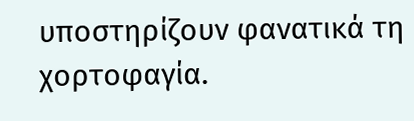υποστηρίζουν φανατικά τη χορτοφαγία.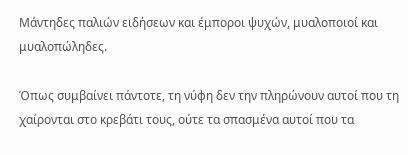Μάντηδες παλιών ειδήσεων και έμποροι ψυχών, μυαλοποιοί και μυαλοπώληδες.

Όπως συμβαίνει πάντοτε, τη νύφη δεν την πληρώνουν αυτοί που τη χαίρονται στο κρεβάτι τους, ούτε τα σπασμένα αυτοί που τα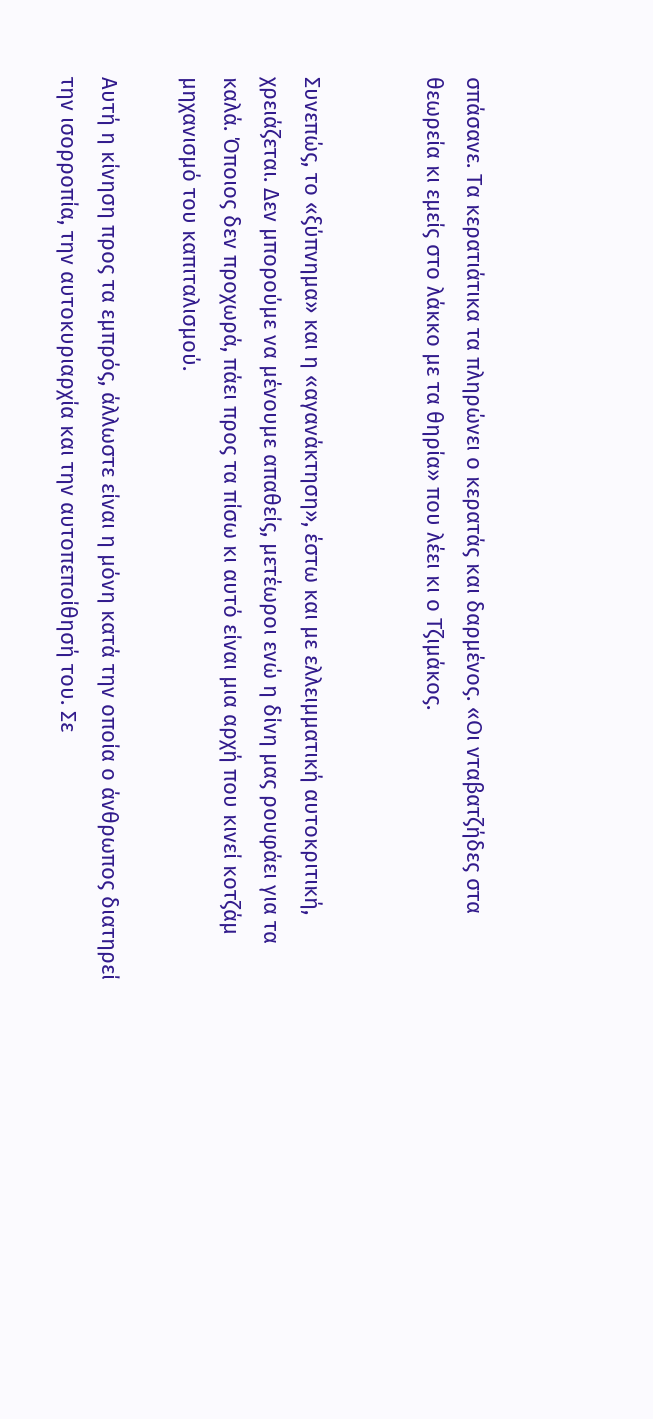σπάσανε. Τα κερατιάτικα τα πληρώνει ο κερατάς και δαρμένος. «Οι νταβατζήδες στα θεωρεία κι εμείς στο λάκκο με τα θηρία» που λέει κι ο Τζιμάκος.


Συνεπώς, το «ξύπνημα» και η «αγανάκτηση», έστω και με ελλειμματική αυτοκριτική, χρειάζεται. Δεν μπορούμε να μένουμε απαθείς, μετέωροι ενώ η δίνη μας ρουφάει για τα καλά. Όποιος δεν προχωρά, πάει προς τα πίσω κι αυτό είναι μια αρχή που κινεί κοτζάμ μηχανισμό του καπιταλισμού.

Αυτή η κίνηση προς τα εμπρός, άλλωστε είναι η μόνη κατά την οποία ο άνθρωπος διατηρεί την ισορροπία, την αυτοκυριαρχία και την αυτοπεποίθησή του. Σε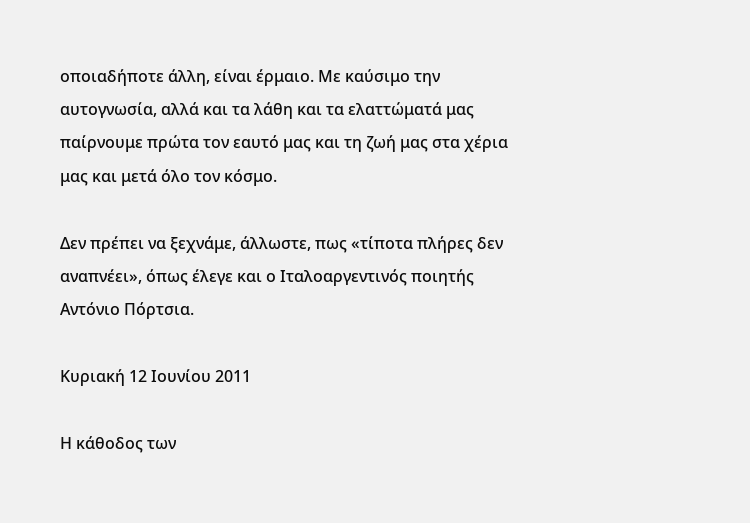οποιαδήποτε άλλη, είναι έρμαιο. Με καύσιμο την αυτογνωσία, αλλά και τα λάθη και τα ελαττώματά μας παίρνουμε πρώτα τον εαυτό μας και τη ζωή μας στα χέρια μας και μετά όλο τον κόσμο.

Δεν πρέπει να ξεχνάμε, άλλωστε, πως «τίποτα πλήρες δεν αναπνέει», όπως έλεγε και ο Ιταλοαργεντινός ποιητής Αντόνιο Πόρτσια.

Κυριακή 12 Ιουνίου 2011

Η κάθοδος των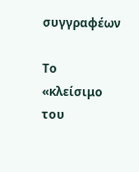συγγραφέων

Το «κλείσιμο του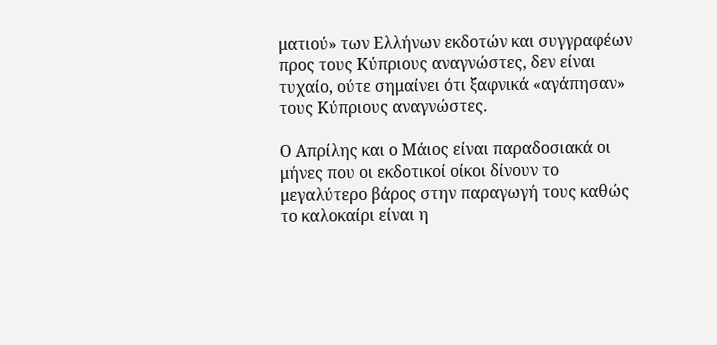ματιού» των Ελλήνων εκδοτών και συγγραφέων προς τους Κύπριους αναγνώστες, δεν είναι τυχαίο, ούτε σημαίνει ότι ξαφνικά «αγάπησαν» τους Κύπριους αναγνώστες.

Ο Απρίλης και ο Μάιος είναι παραδοσιακά οι μήνες που οι εκδοτικοί οίκοι δίνουν το μεγαλύτερο βάρος στην παραγωγή τους καθώς το καλοκαίρι είναι η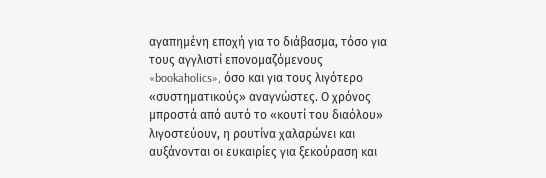αγαπημένη εποχή για το διάβασμα, τόσο για τους αγγλιστί επονομαζόμενους «bookaholics», όσο και για τους λιγότερο «συστηματικούς» αναγνώστες. Ο χρόνος μπροστά από αυτό το «κουτί του διαόλου» λιγοστεύουν, η ρουτίνα χαλαρώνει και αυξάνονται οι ευκαιρίες για ξεκούραση και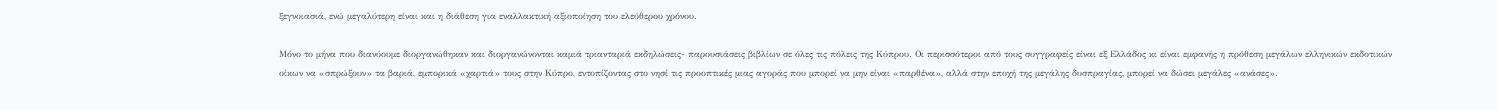ξεγνοιασιά, ενώ μεγαλύτερη είναι και η διάθεση για εναλλακτική αξιοποίηση του ελεύθερου χρόνου.

Μόνο το μήνα που διανύουμε διοργανώθηκαν και διοργανώνονται καμιά τριανταριά εκδηλώσεις- παρουσιάσεις βιβλίων σε όλες τις πόλεις της Κύπρου. Οι περισσότεροι από τους συγγραφείς είναι εξ Ελλάδος κι είναι εμφανής η πρόθεση μεγάλων ελληνικών εκδοτικών οίκων να «σπρώξουν» τα βαριά, εμπορικά «χαρτιά» τους στην Κύπρο, εντοπίζοντας στο νησί τις προοπτικές μιας αγοράς που μπορεί να μην είναι «παρθένα», αλλά στην εποχή της μεγάλης δυσπραγίας, μπορεί να δώσει μεγάλες «ανάσες».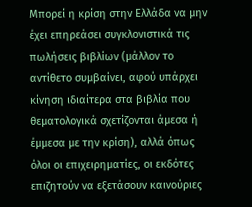Μπορεί η κρίση στην Ελλάδα να μην έχει επηρεάσει συγκλονιστικά τις πωλήσεις βιβλίων (μάλλον το αντίθετο συμβαίνει, αφού υπάρχει κίνηση ιδιαίτερα στα βιβλία που θεματολογικά σχετίζονται άμεσα ή έμμεσα με την κρίση), αλλά όπως όλοι οι επιχειρηματίες, οι εκδότες επιζητούν να εξετάσουν καινούριες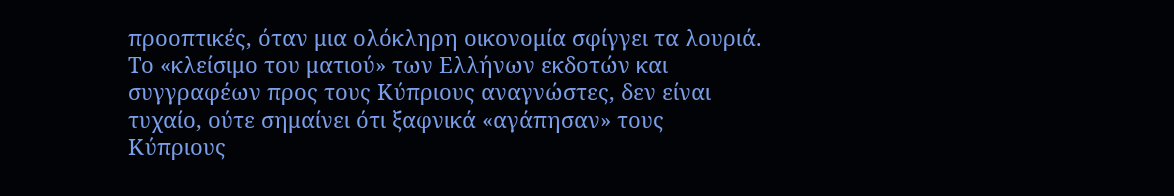προοπτικές, όταν μια ολόκληρη οικονομία σφίγγει τα λουριά. Το «κλείσιμο του ματιού» των Ελλήνων εκδοτών και συγγραφέων προς τους Κύπριους αναγνώστες, δεν είναι τυχαίο, ούτε σημαίνει ότι ξαφνικά «αγάπησαν» τους Κύπριους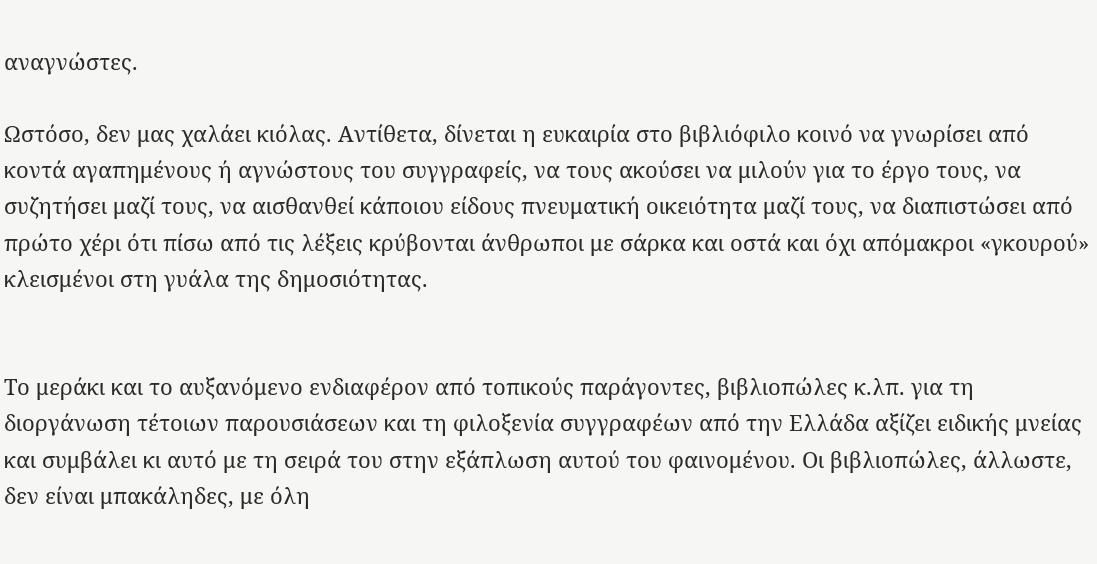αναγνώστες.

Ωστόσο, δεν μας χαλάει κιόλας. Αντίθετα, δίνεται η ευκαιρία στο βιβλιόφιλο κοινό να γνωρίσει από κοντά αγαπημένους ή αγνώστους του συγγραφείς, να τους ακούσει να μιλούν για το έργο τους, να συζητήσει μαζί τους, να αισθανθεί κάποιου είδους πνευματική οικειότητα μαζί τους, να διαπιστώσει από πρώτο χέρι ότι πίσω από τις λέξεις κρύβονται άνθρωποι με σάρκα και οστά και όχι απόμακροι «γκουρού» κλεισμένοι στη γυάλα της δημοσιότητας.


Το μεράκι και το αυξανόμενο ενδιαφέρον από τοπικούς παράγοντες, βιβλιοπώλες κ.λπ. για τη διοργάνωση τέτοιων παρουσιάσεων και τη φιλοξενία συγγραφέων από την Ελλάδα αξίζει ειδικής μνείας και συμβάλει κι αυτό με τη σειρά του στην εξάπλωση αυτού του φαινομένου. Οι βιβλιοπώλες, άλλωστε, δεν είναι μπακάληδες, με όλη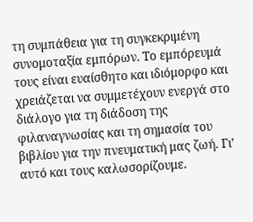τη συμπάθεια για τη συγκεκριμένη συνομοταξία εμπόρων. Το εμπόρευμά τους είναι ευαίσθητο και ιδιόμορφο και χρειάζεται να συμμετέχουν ενεργά στο διάλογο για τη διάδοση της φιλαναγνωσίας και τη σημασία του βιβλίου για την πνευματική μας ζωή. Γι’ αυτό και τους καλωσορίζουμε.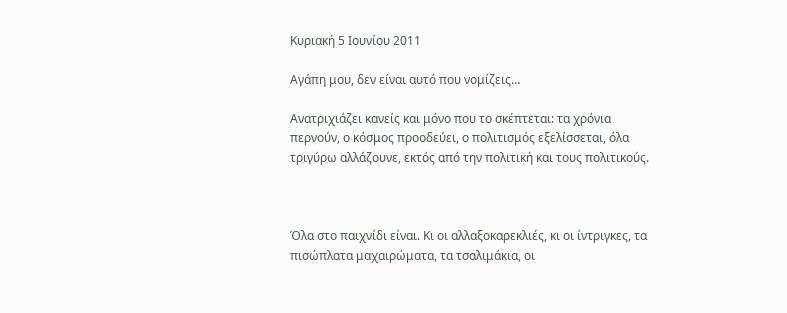Κυριακή 5 Ιουνίου 2011

Αγάπη μου, δεν είναι αυτό που νομίζεις…

Ανατριχιάζει κανείς και μόνο που το σκέπτεται: τα χρόνια περνούν, ο κόσμος προοδεύει, ο πολιτισμός εξελίσσεται, όλα τριγύρω αλλάζουνε, εκτός από την πολιτική και τους πολιτικούς.



Όλα στο παιχνίδι είναι. Κι οι αλλαξοκαρεκλιές, κι οι ίντριγκες, τα πισώπλατα μαχαιρώματα, τα τσαλιμάκια, οι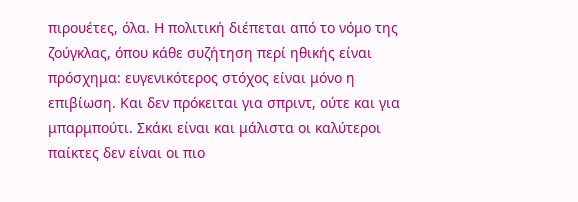πιρουέτες, όλα. Η πολιτική διέπεται από το νόμο της ζούγκλας, όπου κάθε συζήτηση περί ηθικής είναι πρόσχημα: ευγενικότερος στόχος είναι μόνο η επιβίωση. Και δεν πρόκειται για σπριντ, ούτε και για μπαρμπούτι. Σκάκι είναι και μάλιστα οι καλύτεροι παίκτες δεν είναι οι πιο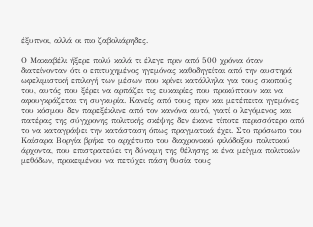έξυπνοι, αλλά οι πιο ζαβολιάρηδες.

Ο Μακιαβέλι ήξερε πολύ καλά τι έλεγε πριν από 500 χρόνια όταν διατείνονταν ότι ο επιτυχημένος ηγεμόνας καθοδηγείται από την αυστηρά ωφελιμιστική επιλογή των μέσων που κρίνει κατάλληλα για τους σκοπούς του, αυτός που ξέρει να αρπάζει τις ευκαιρίες που προκύπτουν και να αφουγκράζεται τη συγκυρία. Κανείς από τους πριν και μετέπειτα ηγεμόνες του κόσμου δεν παρεξέκλινε από τον κανόνα αυτό, γιατί ο λεγόμενος και πατέρας της σύγχρονης πολιτικής σκέψης δεν έκανε τίποτε περισσότερο από το να καταγράψει την κατάσταση όπως πραγματικά έχει. Στο πρόσωπο του Καίσαρα Βοργία βρήκε το αρχέτυπο του διαχρονικού φιλόδοξου πολιτικού άρχοντα, που επιστρατεύει τη δύναμη της θέλησης κι ένα μείγμα πολιτικών μεθόδων, προκειμένου να πετύχει πάση θυσία τους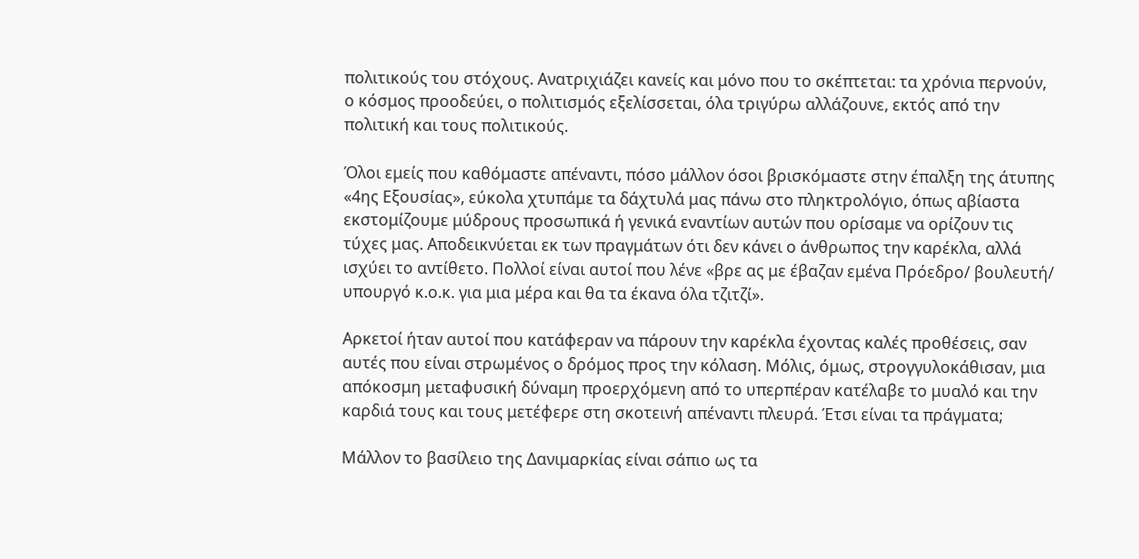πολιτικούς του στόχους. Ανατριχιάζει κανείς και μόνο που το σκέπτεται: τα χρόνια περνούν, ο κόσμος προοδεύει, ο πολιτισμός εξελίσσεται, όλα τριγύρω αλλάζουνε, εκτός από την πολιτική και τους πολιτικούς.

Όλοι εμείς που καθόμαστε απέναντι, πόσο μάλλον όσοι βρισκόμαστε στην έπαλξη της άτυπης «4ης Εξουσίας», εύκολα χτυπάμε τα δάχτυλά μας πάνω στο πληκτρολόγιο, όπως αβίαστα εκστομίζουμε μύδρους προσωπικά ή γενικά εναντίων αυτών που ορίσαμε να ορίζουν τις τύχες μας. Αποδεικνύεται εκ των πραγμάτων ότι δεν κάνει ο άνθρωπος την καρέκλα, αλλά ισχύει το αντίθετο. Πολλοί είναι αυτοί που λένε «βρε ας με έβαζαν εμένα Πρόεδρο/ βουλευτή/ υπουργό κ.ο.κ. για μια μέρα και θα τα έκανα όλα τζιτζί».

Αρκετοί ήταν αυτοί που κατάφεραν να πάρουν την καρέκλα έχοντας καλές προθέσεις, σαν αυτές που είναι στρωμένος ο δρόμος προς την κόλαση. Μόλις, όμως, στρογγυλοκάθισαν, μια απόκοσμη μεταφυσική δύναμη προερχόμενη από το υπερπέραν κατέλαβε το μυαλό και την καρδιά τους και τους μετέφερε στη σκοτεινή απέναντι πλευρά. Έτσι είναι τα πράγματα;

Μάλλον το βασίλειο της Δανιμαρκίας είναι σάπιο ως τα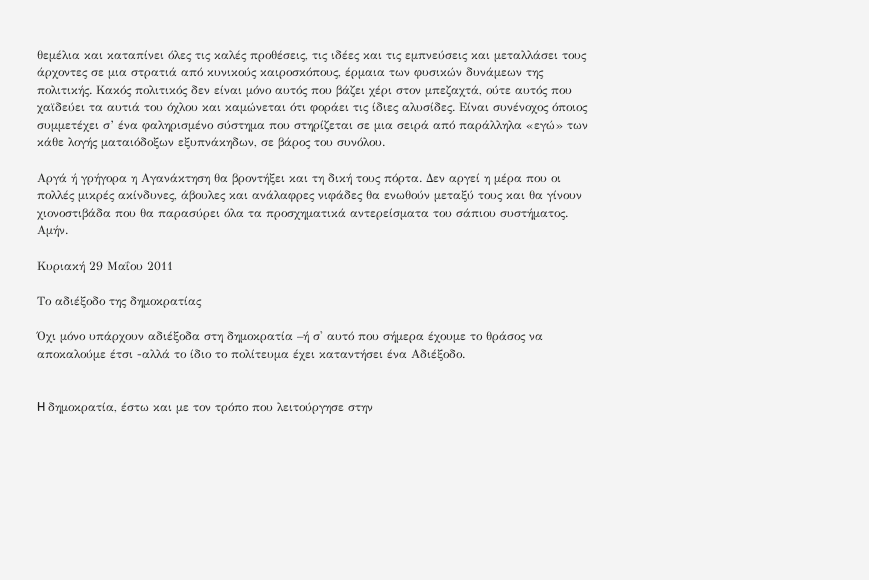θεμέλια και καταπίνει όλες τις καλές προθέσεις, τις ιδέες και τις εμπνεύσεις και μεταλλάσει τους άρχοντες σε μια στρατιά από κυνικούς καιροσκόπους, έρμαια των φυσικών δυνάμεων της πολιτικής. Κακός πολιτικός δεν είναι μόνο αυτός που βάζει χέρι στον μπεζαχτά, ούτε αυτός που χαϊδεύει τα αυτιά του όχλου και καμώνεται ότι φοράει τις ίδιες αλυσίδες. Είναι συνένοχος όποιος συμμετέχει σ’ ένα φαληρισμένο σύστημα που στηρίζεται σε μια σειρά από παράλληλα «εγώ» των κάθε λογής ματαιόδοξων εξυπνάκηδων, σε βάρος του συνόλου.

Αργά ή γρήγορα η Αγανάκτηση θα βροντήξει και τη δική τους πόρτα. Δεν αργεί η μέρα που οι πολλές μικρές ακίνδυνες, άβουλες και ανάλαφρες νιφάδες θα ενωθούν μεταξύ τους και θα γίνουν χιονοστιβάδα που θα παρασύρει όλα τα προσχηματικά αντερείσματα του σάπιου συστήματος. Αμήν.

Κυριακή 29 Μαΐου 2011

Το αδιέξοδο της δημοκρατίας

Όχι μόνο υπάρχουν αδιέξοδα στη δημοκρατία –ή σ' αυτό που σήμερα έχουμε το θράσος να αποκαλούμε έτσι -αλλά το ίδιο το πολίτευμα έχει καταντήσει ένα Αδιέξοδο.


H δημοκρατία, έστω και με τον τρόπο που λειτούργησε στην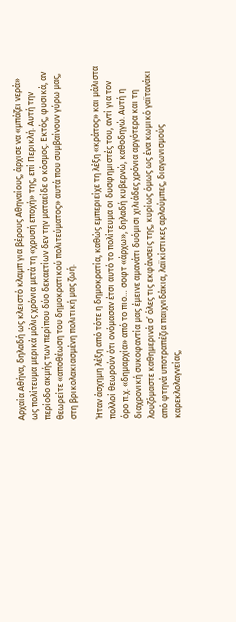Αρχαία Αθήνα, δηλαδή ως κλειστό κλαμπ για βέρους Αθηναίους, άρχισε να «μπάζει νερά» ως πολίτευμα μερικά μόλις χρόνια μετά τη «χρυσή εποχή» της, επί Περικλή. Αυτή την περίοδο ακμής των περίπου δύο δεκαετίων δεν την ματαείδε ο κόσμος. Εκτός, φυσικά, αν θεωρείτε «αποθέωση του δημοκρατικού πολιτεύματος» αυτά που συμβαίνουν γύρω μας, στη βρικολακιασμένη πολιτική μας ζωή.

Ήταν άσχημη λέξη από τότε η δημοκρατία, καθώς εμπεριείχε τη λέξη «κράτος» και μάλιστα πολλοί θεωρούν ότι ονόμασαν έτσι αυτό το πολίτευμα οι δυσφημιστές του, αντί για τον όρο π.χ. «δημαρχία» από το πιο… σοφτ «άρχω», δηλαδή κυβερνώ, καθοδηγώ. Αυτή η διαχρονική συκοφαντία μας έμεινε αμανάτι δυόμισι χιλιάδες χρόνια αργότερα και τη λουζόμαστε καθημερινά σ’ όλες τις εκφάνσεις της, κυρίως όμως ως ένα κωμικό γαϊτανάκι από φτηνά υποτραπέζια παιχνιδάκια, λαϊκίστικες αρλούμπες, διαγωνισμούς καρεκλολαγνείας,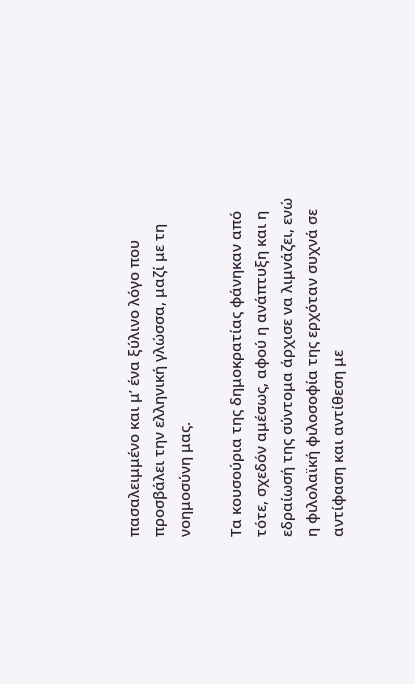πασαλειμμένο και μ’ ένα ξύλινο λόγο που προσβάλει την ελληνική γλώσσα, μαζί με τη νοημοσύνη μας.

Τα κουσούρια της δημοκρατίας φάνηκαν από τότε, σχεδόν αμέσως, αφού η ανάπτυξη και η εδραίωσή της σύντομα άρχισε να λιμνάζει, ενώ η φιλολαϊκή φιλοσοφία της ερχόταν συχνά σε αντίφαση και αντίθεση με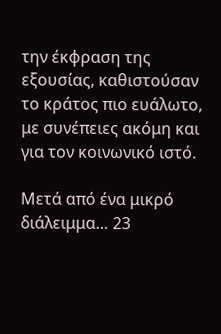την έκφραση της εξουσίας, καθιστούσαν το κράτος πιο ευάλωτο, με συνέπειες ακόμη και για τον κοινωνικό ιστό.

Μετά από ένα μικρό διάλειμμα… 23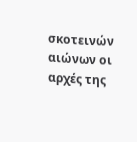σκοτεινών αιώνων οι αρχές της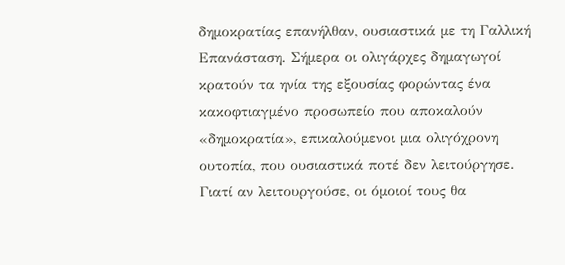δημοκρατίας επανήλθαν, ουσιαστικά με τη Γαλλική Επανάσταση. Σήμερα οι ολιγάρχες δημαγωγοί κρατούν τα ηνία της εξουσίας φορώντας ένα κακοφτιαγμένο προσωπείο που αποκαλούν «δημοκρατία», επικαλούμενοι μια ολιγόχρονη ουτοπία, που ουσιαστικά ποτέ δεν λειτούργησε. Γιατί αν λειτουργούσε, οι όμοιοί τους θα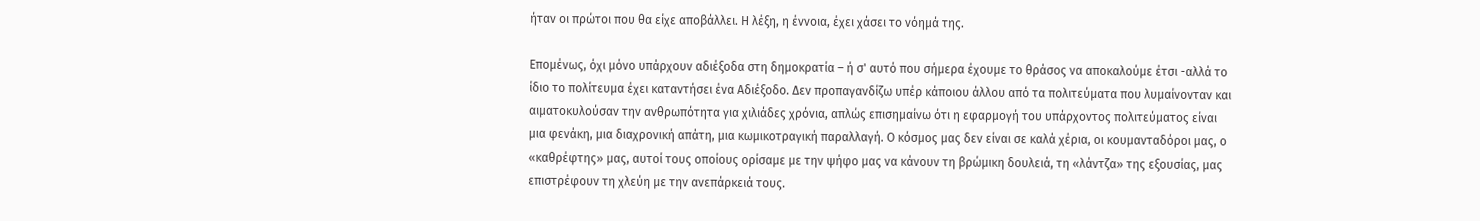ήταν οι πρώτοι που θα είχε αποβάλλει. Η λέξη, η έννοια, έχει χάσει το νόημά της.

Επομένως, όχι μόνο υπάρχουν αδιέξοδα στη δημοκρατία – ή σ' αυτό που σήμερα έχουμε το θράσος να αποκαλούμε έτσι -αλλά το ίδιο το πολίτευμα έχει καταντήσει ένα Αδιέξοδο. Δεν προπαγανδίζω υπέρ κάποιου άλλου από τα πολιτεύματα που λυμαίνονταν και αιματοκυλούσαν την ανθρωπότητα για χιλιάδες χρόνια, απλώς επισημαίνω ότι η εφαρμογή του υπάρχοντος πολιτεύματος είναι μια φενάκη, μια διαχρονική απάτη, μια κωμικοτραγική παραλλαγή. Ο κόσμος μας δεν είναι σε καλά χέρια, οι κουμανταδόροι μας, ο «καθρέφτης» μας, αυτοί τους οποίους ορίσαμε με την ψήφο μας να κάνουν τη βρώμικη δουλειά, τη «λάντζα» της εξουσίας, μας επιστρέφουν τη χλεύη με την ανεπάρκειά τους.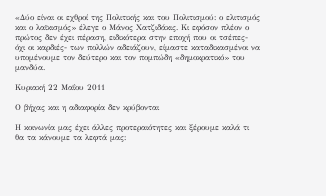«Δύο είναι οι εχθροί της Πολιτικής και του Πολιτισμού: ο ελιτισμός και ο λαϊκισμός» έλεγε ο Μάνος Χατζιδάκις. Κι εφόσον πλέον ο πρώτος δεν έχει πέραση, ειδικότερα στην εποχή που οι τσέπες- όχι οι καρδιές- των πολλών αδειάζουν, είμαστε καταδικασμένοι να υπομένουμε τον δεύτερο και τον πομπώδη «δημοκρατικό» του μανδύα.

Κυριακή 22 Μαΐου 2011

Ο βήχας και η αδιαφορία δεν κρύβονται

Η κοινωνία μας έχει άλλες προτεραιότητες και ξέρουμε καλά τι θα τα κάνουμε τα λεφτά μας: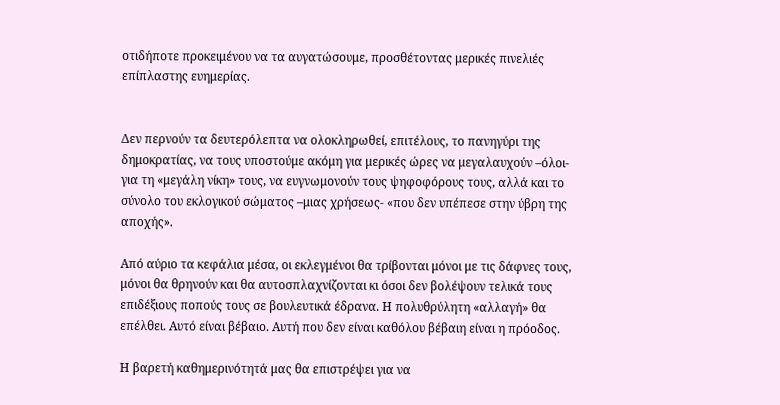οτιδήποτε προκειμένου να τα αυγατώσουμε, προσθέτοντας μερικές πινελιές επίπλαστης ευημερίας.


Δεν περνούν τα δευτερόλεπτα να ολοκληρωθεί, επιτέλους, το πανηγύρι της δημοκρατίας, να τους υποστούμε ακόμη για μερικές ώρες να μεγαλαυχούν –όλοι- για τη «μεγάλη νίκη» τους, να ευγνωμονούν τους ψηφοφόρους τους, αλλά και το σύνολο του εκλογικού σώματος –μιας χρήσεως- «που δεν υπέπεσε στην ύβρη της αποχής».

Από αύριο τα κεφάλια μέσα, οι εκλεγμένοι θα τρίβονται μόνοι με τις δάφνες τους, μόνοι θα θρηνούν και θα αυτοσπλαχνίζονται κι όσοι δεν βολέψουν τελικά τους επιδέξιους ποπούς τους σε βουλευτικά έδρανα. Η πολυθρύλητη «αλλαγή» θα επέλθει. Αυτό είναι βέβαιο. Αυτή που δεν είναι καθόλου βέβαιη είναι η πρόοδος.

Η βαρετή καθημερινότητά μας θα επιστρέψει για να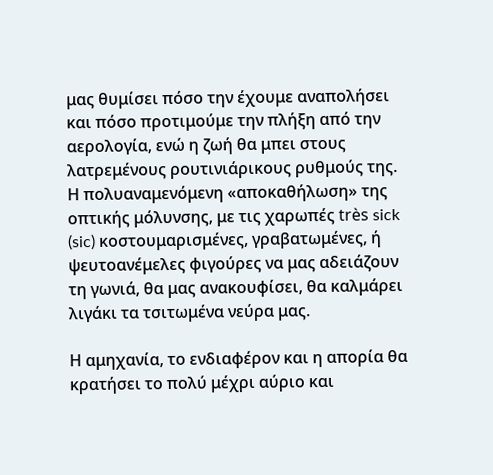μας θυμίσει πόσο την έχουμε αναπολήσει και πόσο προτιμούμε την πλήξη από την αερολογία, ενώ η ζωή θα μπει στους λατρεμένους ρουτινιάρικους ρυθμούς της. Η πολυαναμενόμενη «αποκαθήλωση» της οπτικής μόλυνσης, με τις χαρωπές très sick (sic) κοστουμαρισμένες, γραβατωμένες, ή ψευτοανέμελες φιγούρες να μας αδειάζουν τη γωνιά, θα μας ανακουφίσει, θα καλμάρει λιγάκι τα τσιτωμένα νεύρα μας.

Η αμηχανία, το ενδιαφέρον και η απορία θα κρατήσει το πολύ μέχρι αύριο και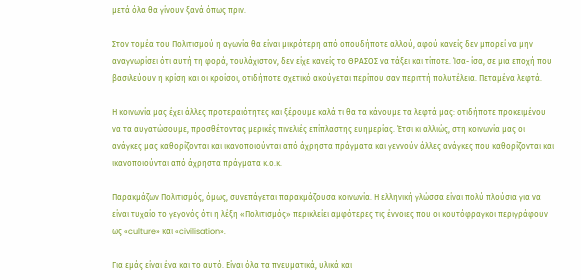μετά όλα θα γίνουν ξανά όπως πριν.

Στον τομέα του Πολιτισμού η αγωνία θα είναι μικρότερη από οπουδήποτε αλλού, αφού κανείς δεν μπορεί να μην αναγνωρίσει ότι αυτή τη φορά, τουλάχιστον, δεν είχε κανείς το ΘΡΑΣΟΣ να τάξει και τίποτε. Ίσα- ίσα, σε μια εποχή που βασιλεύουν η κρίση και οι κροίσοι, οτιδήποτε σχετικό ακούγεται περίπου σαν περιττή πολυτέλεια. Πεταμένα λεφτά.

Η κοινωνία μας έχει άλλες προτεραιότητες και ξέρουμε καλά τι θα τα κάνουμε τα λεφτά μας: οτιδήποτε προκειμένου να τα αυγατώσουμε, προσθέτοντας μερικές πινελιές επίπλαστης ευημερίας. Έτσι κι αλλιώς, στη κοινωνία μας οι ανάγκες μας καθορίζονται και ικανοποιούνται από άχρηστα πράγματα και γεννούν άλλες ανάγκες που καθορίζονται και ικανοποιούνται από άχρηστα πράγματα κ.ο.κ.

Παρακμάζων Πολιτισμός, όμως, συνεπάγεται παρακμάζουσα κοινωνία. Η ελληνική γλώσσα είναι πολύ πλούσια για να είναι τυχαίο το γεγονός ότι η λέξη «Πολιτισμός» περικλείει αμφότερες τις έννοιες που οι κουτόφραγκοι περιγράφουν ως «culture» και «civilisation».

Για εμάς είναι ένα και το αυτό. Είναι όλα τα πνευματικά, υλικά και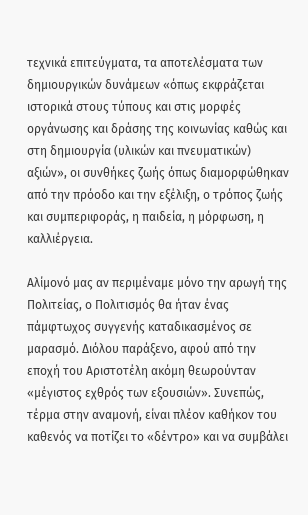τεχνικά επιτεύγματα, τα αποτελέσματα των δημιουργικών δυνάμεων «όπως εκφράζεται ιστορικά στους τύπους και στις μορφές οργάνωσης και δράσης της κοινωνίας καθώς και στη δημιουργία (υλικών και πνευματικών) αξιών», οι συνθήκες ζωής όπως διαμορφώθηκαν από την πρόοδο και την εξέλιξη, ο τρόπος ζωής και συμπεριφοράς, η παιδεία, η μόρφωση, η καλλιέργεια.

Αλίμονό μας αν περιμέναμε μόνο την αρωγή της Πολιτείας, ο Πολιτισμός θα ήταν ένας πάμφτωχος συγγενής καταδικασμένος σε μαρασμό. Διόλου παράξενο, αφού από την εποχή του Αριστοτέλη ακόμη θεωρούνταν «μέγιστος εχθρός των εξουσιών». Συνεπώς, τέρμα στην αναμονή, είναι πλέον καθήκον του καθενός να ποτίζει το «δέντρο» και να συμβάλει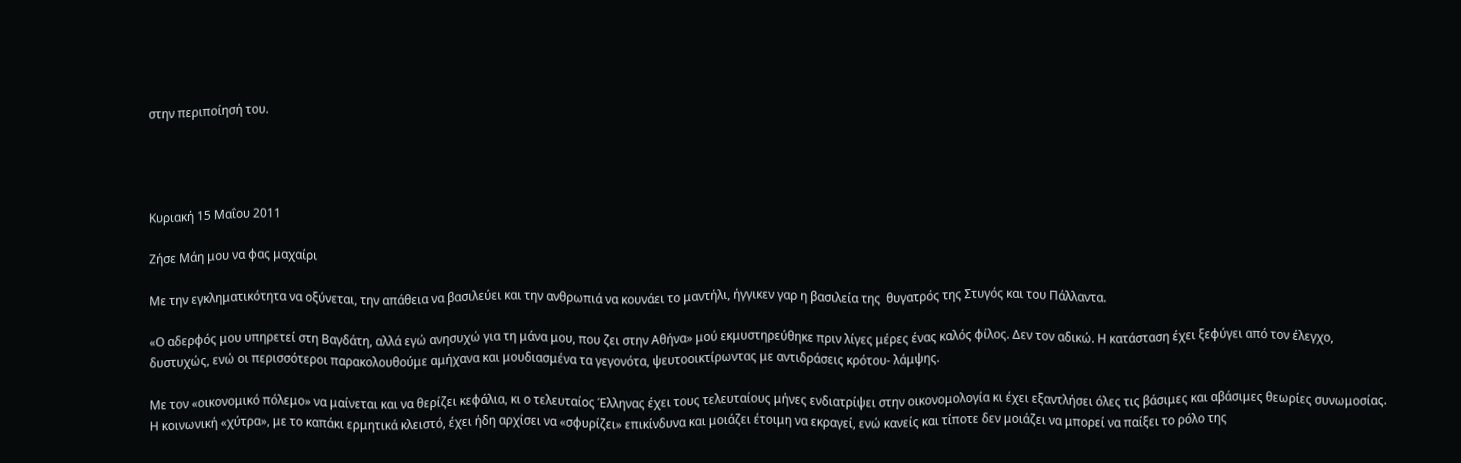στην περιποίησή του.




Κυριακή 15 Μαΐου 2011

Ζήσε Μάη μου να φας μαχαίρι

Με την εγκληματικότητα να οξύνεται, την απάθεια να βασιλεύει και την ανθρωπιά να κουνάει το μαντήλι, ήγγικεν γαρ η βασιλεία της  θυγατρός της Στυγός και του Πάλλαντα.

«Ο αδερφός μου υπηρετεί στη Βαγδάτη, αλλά εγώ ανησυχώ για τη μάνα μου, που ζει στην Αθήνα» μού εκμυστηρεύθηκε πριν λίγες μέρες ένας καλός φίλος. Δεν τον αδικώ. Η κατάσταση έχει ξεφύγει από τον έλεγχο, δυστυχώς, ενώ οι περισσότεροι παρακολουθούμε αμήχανα και μουδιασμένα τα γεγονότα, ψευτοοικτίρωντας με αντιδράσεις κρότου- λάμψης.

Με τον «οικονομικό πόλεμο» να μαίνεται και να θερίζει κεφάλια, κι ο τελευταίος Έλληνας έχει τους τελευταίους μήνες ενδιατρίψει στην οικονομολογία κι έχει εξαντλήσει όλες τις βάσιμες και αβάσιμες θεωρίες συνωμοσίας. Η κοινωνική «χύτρα», με το καπάκι ερμητικά κλειστό, έχει ήδη αρχίσει να «σφυρίζει» επικίνδυνα και μοιάζει έτοιμη να εκραγεί, ενώ κανείς και τίποτε δεν μοιάζει να μπορεί να παίξει το ρόλο της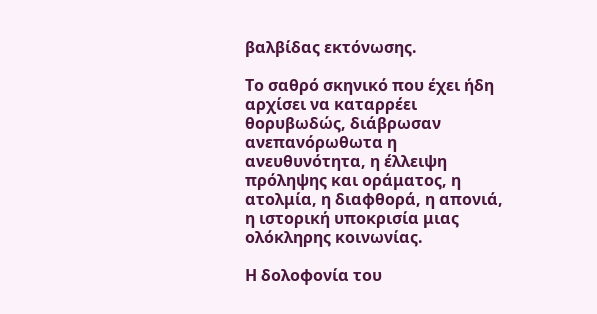βαλβίδας εκτόνωσης.

Το σαθρό σκηνικό που έχει ήδη αρχίσει να καταρρέει θορυβωδώς, διάβρωσαν ανεπανόρωθωτα η ανευθυνότητα, η έλλειψη πρόληψης και οράματος, η ατολμία, η διαφθορά, η απονιά, η ιστορική υποκρισία μιας ολόκληρης κοινωνίας.

Η δολοφονία του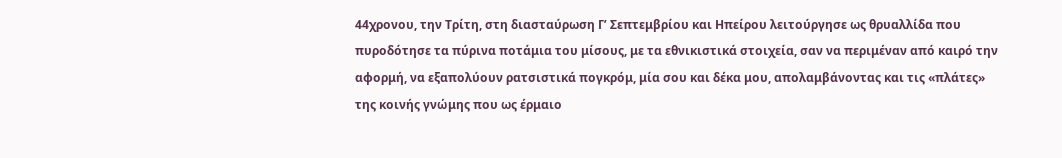44χρονου, την Τρίτη, στη διασταύρωση Γ’ Σεπτεμβρίου και Ηπείρου λειτούργησε ως θρυαλλίδα που πυροδότησε τα πύρινα ποτάμια του μίσους, με τα εθνικιστικά στοιχεία, σαν να περιμέναν από καιρό την αφορμή, να εξαπολύουν ρατσιστικά πογκρόμ, μία σου και δέκα μου, απολαμβάνοντας και τις «πλάτες» της κοινής γνώμης που ως έρμαιο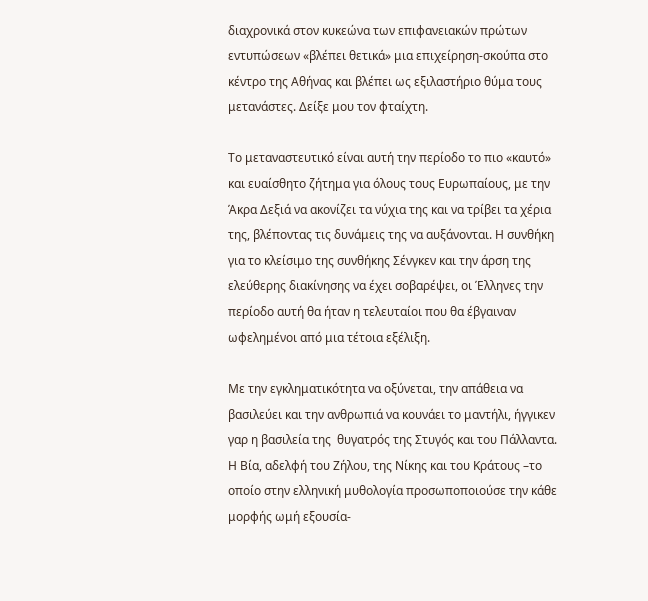διαχρονικά στον κυκεώνα των επιφανειακών πρώτων εντυπώσεων «βλέπει θετικά» μια επιχείρηση-σκούπα στο κέντρο της Αθήνας και βλέπει ως εξιλαστήριο θύμα τους μετανάστες. Δείξε μου τον φταίχτη.

Το μεταναστευτικό είναι αυτή την περίοδο το πιο «καυτό» και ευαίσθητο ζήτημα για όλους τους Ευρωπαίους, με την Άκρα Δεξιά να ακονίζει τα νύχια της και να τρίβει τα χέρια της, βλέποντας τις δυνάμεις της να αυξάνονται. Η συνθήκη για το κλείσιμο της συνθήκης Σένγκεν και την άρση της ελεύθερης διακίνησης να έχει σοβαρέψει, οι Έλληνες την περίοδο αυτή θα ήταν η τελευταίοι που θα έβγαιναν ωφελημένοι από μια τέτοια εξέλιξη.

Με την εγκληματικότητα να οξύνεται, την απάθεια να βασιλεύει και την ανθρωπιά να κουνάει το μαντήλι, ήγγικεν γαρ η βασιλεία της  θυγατρός της Στυγός και του Πάλλαντα. Η Βία, αδελφή του Ζήλου, της Νίκης και του Κράτους –το οποίο στην ελληνική μυθολογία προσωποποιούσε την κάθε μορφής ωμή εξουσία-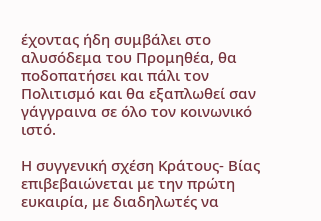έχοντας ήδη συμβάλει στο αλυσόδεμα του Προμηθέα, θα ποδοπατήσει και πάλι τον Πολιτισμό και θα εξαπλωθεί σαν γάγγραινα σε όλο τον κοινωνικό ιστό.

Η συγγενική σχέση Κράτους- Βίας επιβεβαιώνεται με την πρώτη ευκαιρία, με διαδηλωτές να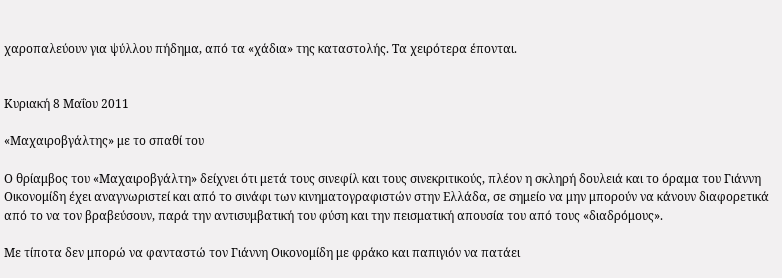χαροπαλεύουν για ψύλλου πήδημα, από τα «χάδια» της καταστολής. Τα χειρότερα έπονται.


Κυριακή 8 Μαΐου 2011

«Μαχαιροβγάλτης» με το σπαθί του

Ο θρίαμβος του «Μαχαιροβγάλτη» δείχνει ότι μετά τους σινεφίλ και τους σινεκριτικούς, πλέον η σκληρή δουλειά και το όραμα του Γιάννη Οικονομίδη έχει αναγνωριστεί και από το σινάφι των κινηματογραφιστών στην Ελλάδα, σε σημείο να μην μπορούν να κάνουν διαφορετικά από το να τον βραβεύσουν, παρά την αντισυμβατική του φύση και την πεισματική απουσία του από τους «διαδρόμους».

Με τίποτα δεν μπορώ να φανταστώ τον Γιάννη Οικονομίδη με φράκο και παπιγιόν να πατάει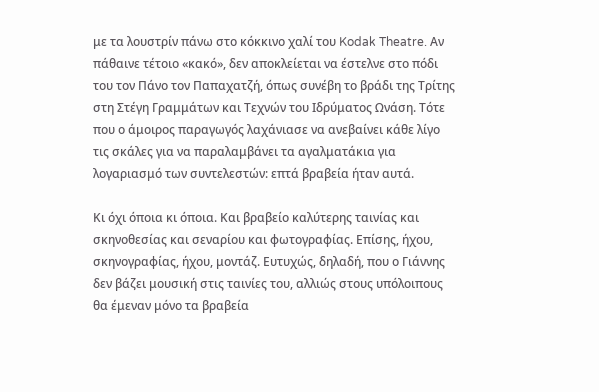με τα λουστρίν πάνω στο κόκκινο χαλί του Kodak Theatre. Αν πάθαινε τέτοιο «κακό», δεν αποκλείεται να έστελνε στο πόδι του τον Πάνο τον Παπαχατζή, όπως συνέβη το βράδι της Τρίτης στη Στέγη Γραμμάτων και Τεχνών του Ιδρύματος Ωνάση. Τότε που ο άμοιρος παραγωγός λαχάνιασε να ανεβαίνει κάθε λίγο τις σκάλες για να παραλαμβάνει τα αγαλματάκια για λογαριασμό των συντελεστών: επτά βραβεία ήταν αυτά.

Κι όχι όποια κι όποια. Και βραβείο καλύτερης ταινίας και σκηνοθεσίας και σεναρίου και φωτογραφίας. Επίσης, ήχου, σκηνογραφίας, ήχου, μοντάζ. Ευτυχώς, δηλαδή, που ο Γιάννης δεν βάζει μουσική στις ταινίες του, αλλιώς στους υπόλοιπους θα έμεναν μόνο τα βραβεία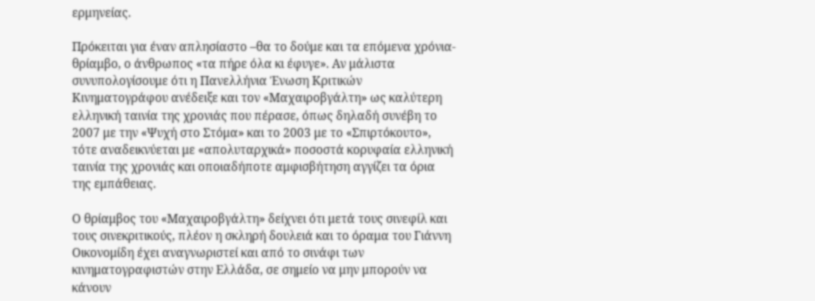ερμηνείας.

Πρόκειται για έναν απλησίαστο –θα το δούμε και τα επόμενα χρόνια- θρίαμβο, ο άνθρωπος «τα πήρε όλα κι έφυγε». Αν μάλιστα συνυπολογίσουμε ότι η Πανελλήνια Ένωση Κριτικών Κινηματογράφου ανέδειξε και τον «Μαχαιροβγάλτη» ως καλύτερη ελληνική ταινία της χρονιάς που πέρασε, όπως δηλαδή συνέβη το 2007 με την «Ψυχή στο Στόμα» και το 2003 με το «Σπιρτόκουτο», τότε αναδεικνύεται με «απολυταρχικά» ποσοστά κορυφαία ελληνική ταινία της χρονιάς και οποιαδήποτε αμφισβήτηση αγγίζει τα όρια της εμπάθειας.

Ο θρίαμβος του «Μαχαιροβγάλτη» δείχνει ότι μετά τους σινεφίλ και τους σινεκριτικούς, πλέον η σκληρή δουλειά και το όραμα του Γιάννη Οικονομίδη έχει αναγνωριστεί και από το σινάφι των κινηματογραφιστών στην Ελλάδα, σε σημείο να μην μπορούν να κάνουν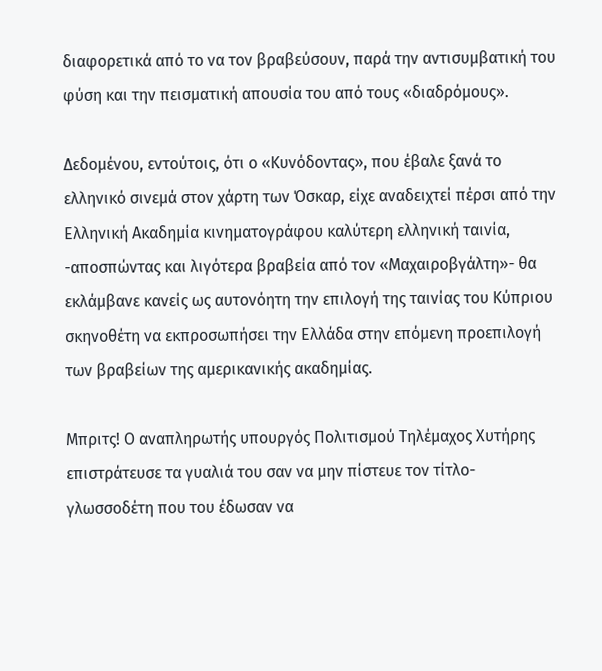διαφορετικά από το να τον βραβεύσουν, παρά την αντισυμβατική του φύση και την πεισματική απουσία του από τους «διαδρόμους».

Δεδομένου, εντούτοις, ότι ο «Κυνόδοντας», που έβαλε ξανά το ελληνικό σινεμά στον χάρτη των Όσκαρ, είχε αναδειχτεί πέρσι από την Ελληνική Ακαδημία κινηματογράφου καλύτερη ελληνική ταινία, -αποσπώντας και λιγότερα βραβεία από τον «Μαχαιροβγάλτη»- θα εκλάμβανε κανείς ως αυτονόητη την επιλογή της ταινίας του Κύπριου σκηνοθέτη να εκπροσωπήσει την Ελλάδα στην επόμενη προεπιλογή των βραβείων της αμερικανικής ακαδημίας.

Μπριτς! Ο αναπληρωτής υπουργός Πολιτισμού Τηλέμαχος Χυτήρης επιστράτευσε τα γυαλιά του σαν να μην πίστευε τον τίτλο- γλωσσοδέτη που του έδωσαν να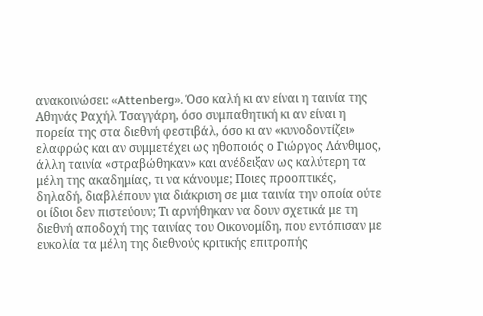ανακοινώσει: «Attenberg». Όσο καλή κι αν είναι η ταινία της Αθηνάς Ραχήλ Τσαγγάρη, όσο συμπαθητική κι αν είναι η πορεία της στα διεθνή φεστιβάλ, όσο κι αν «κυνοδοντίζει» ελαφρώς και αν συμμετέχει ως ηθοποιός ο Γιώργος Λάνθιμος, άλλη ταινία «στραβώθηκαν» και ανέδειξαν ως καλύτερη τα μέλη της ακαδημίας, τι να κάνουμε; Ποιες προοπτικές, δηλαδή, διαβλέπουν για διάκριση σε μια ταινία την οποία ούτε οι ίδιοι δεν πιστεύουν; Τι αρνήθηκαν να δουν σχετικά με τη διεθνή αποδοχή της ταινίας του Οικονομίδη, που εντόπισαν με ευκολία τα μέλη της διεθνούς κριτικής επιτροπής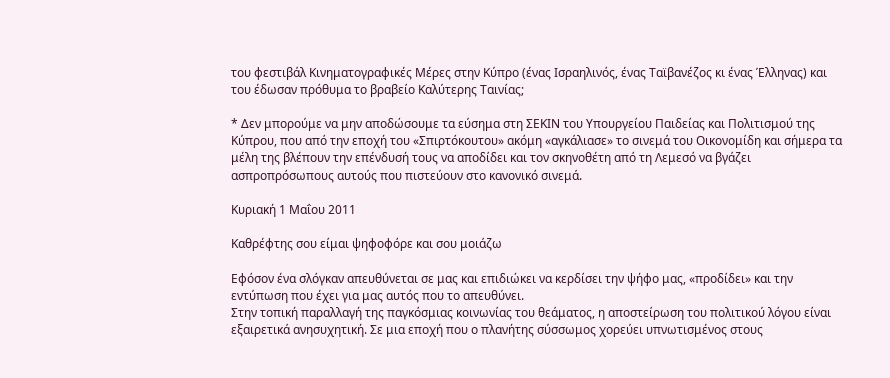του φεστιβάλ Κινηματογραφικές Μέρες στην Κύπρο (ένας Ισραηλινός, ένας Ταϊβανέζος κι ένας Έλληνας) και του έδωσαν πρόθυμα το βραβείο Καλύτερης Ταινίας;

* Δεν μπορούμε να μην αποδώσουμε τα εύσημα στη ΣΕΚΙΝ του Υπουργείου Παιδείας και Πολιτισμού της Κύπρου, που από την εποχή του «Σπιρτόκουτου» ακόμη «αγκάλιασε» το σινεμά του Οικονομίδη και σήμερα τα μέλη της βλέπουν την επένδυσή τους να αποδίδει και τον σκηνοθέτη από τη Λεμεσό να βγάζει ασπροπρόσωπους αυτούς που πιστεύουν στο κανονικό σινεμά.

Κυριακή 1 Μαΐου 2011

Καθρέφτης σου είμαι ψηφοφόρε και σου μοιάζω

Εφόσον ένα σλόγκαν απευθύνεται σε μας και επιδιώκει να κερδίσει την ψήφο μας, «προδίδει» και την εντύπωση που έχει για μας αυτός που το απευθύνει.
Στην τοπική παραλλαγή της παγκόσμιας κοινωνίας του θεάματος, η αποστείρωση του πολιτικού λόγου είναι εξαιρετικά ανησυχητική. Σε μια εποχή που ο πλανήτης σύσσωμος χορεύει υπνωτισμένος στους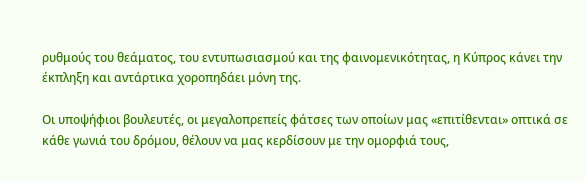ρυθμούς του θεάματος, του εντυπωσιασμού και της φαινομενικότητας, η Κύπρος κάνει την έκπληξη και αντάρτικα χοροπηδάει μόνη της.

Οι υποψήφιοι βουλευτές, οι μεγαλοπρεπείς φάτσες των οποίων μας «επιτίθενται» οπτικά σε κάθε γωνιά του δρόμου, θέλουν να μας κερδίσουν με την ομορφιά τους,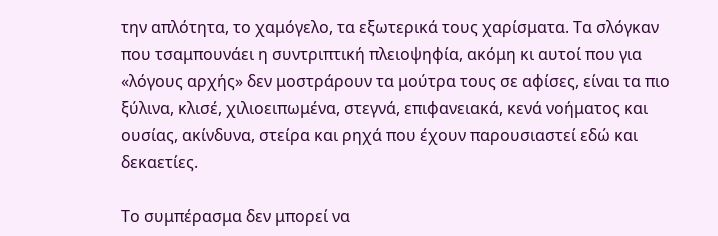την απλότητα, το χαμόγελο, τα εξωτερικά τους χαρίσματα. Τα σλόγκαν που τσαμπουνάει η συντριπτική πλειοψηφία, ακόμη κι αυτοί που για «λόγους αρχής» δεν μοστράρουν τα μούτρα τους σε αφίσες, είναι τα πιο ξύλινα, κλισέ, χιλιοειπωμένα, στεγνά, επιφανειακά, κενά νοήματος και ουσίας, ακίνδυνα, στείρα και ρηχά που έχουν παρουσιαστεί εδώ και δεκαετίες.

Το συμπέρασμα δεν μπορεί να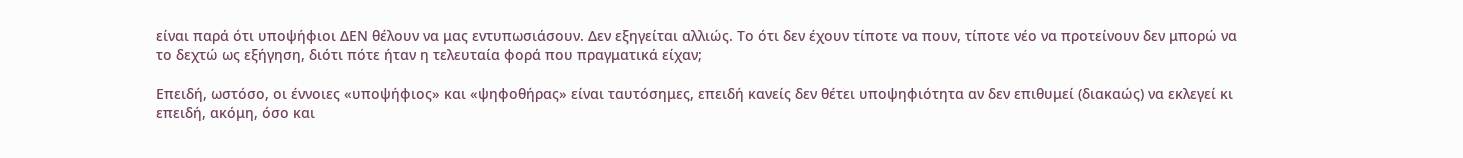είναι παρά ότι υποψήφιοι ΔΕΝ θέλουν να μας εντυπωσιάσουν. Δεν εξηγείται αλλιώς. Το ότι δεν έχουν τίποτε να πουν, τίποτε νέο να προτείνουν δεν μπορώ να το δεχτώ ως εξήγηση, διότι πότε ήταν η τελευταία φορά που πραγματικά είχαν;

Επειδή, ωστόσο, οι έννοιες «υποψήφιος» και «ψηφοθήρας» είναι ταυτόσημες, επειδή κανείς δεν θέτει υποψηφιότητα αν δεν επιθυμεί (διακαώς) να εκλεγεί κι επειδή, ακόμη, όσο και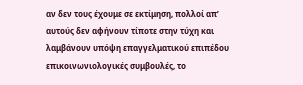αν δεν τους έχουμε σε εκτίμηση, πολλοί απ’ αυτούς δεν αφήνουν τίποτε στην τύχη και λαμβάνουν υπόψη επαγγελματικού επιπέδου επικοινωνιολογικές συμβουλές, το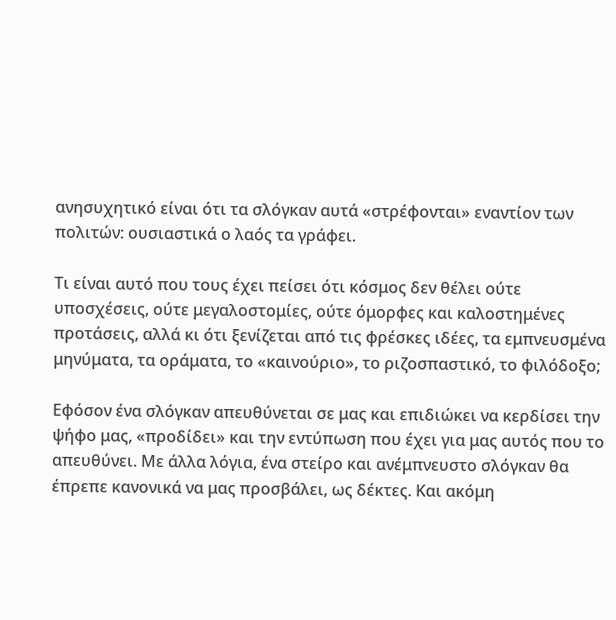ανησυχητικό είναι ότι τα σλόγκαν αυτά «στρέφονται» εναντίον των πολιτών: ουσιαστικά ο λαός τα γράφει.

Τι είναι αυτό που τους έχει πείσει ότι κόσμος δεν θέλει ούτε υποσχέσεις, ούτε μεγαλοστομίες, ούτε όμορφες και καλοστημένες προτάσεις, αλλά κι ότι ξενίζεται από τις φρέσκες ιδέες, τα εμπνευσμένα μηνύματα, τα οράματα, το «καινούριο», το ριζοσπαστικό, το φιλόδοξο;

Εφόσον ένα σλόγκαν απευθύνεται σε μας και επιδιώκει να κερδίσει την ψήφο μας, «προδίδει» και την εντύπωση που έχει για μας αυτός που το απευθύνει. Με άλλα λόγια, ένα στείρο και ανέμπνευστο σλόγκαν θα έπρεπε κανονικά να μας προσβάλει, ως δέκτες. Και ακόμη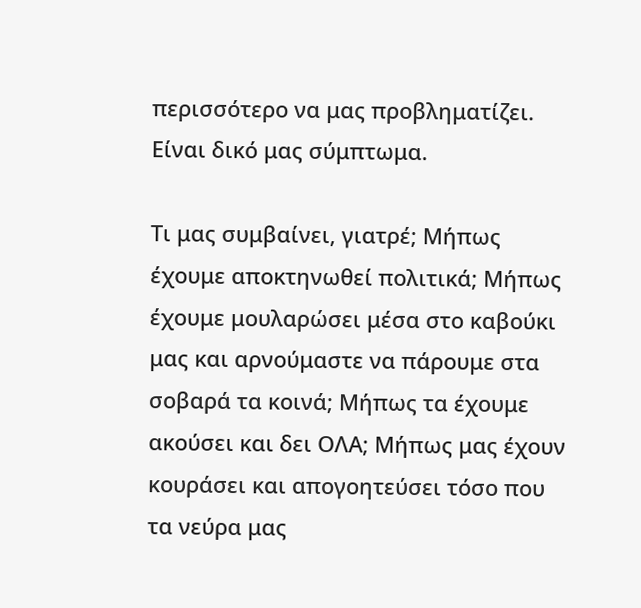περισσότερο να μας προβληματίζει. Είναι δικό μας σύμπτωμα.

Τι μας συμβαίνει, γιατρέ; Μήπως έχουμε αποκτηνωθεί πολιτικά; Μήπως έχουμε μουλαρώσει μέσα στο καβούκι μας και αρνούμαστε να πάρουμε στα σοβαρά τα κοινά; Μήπως τα έχουμε ακούσει και δει ΟΛΑ; Μήπως μας έχουν κουράσει και απογοητεύσει τόσο που τα νεύρα μας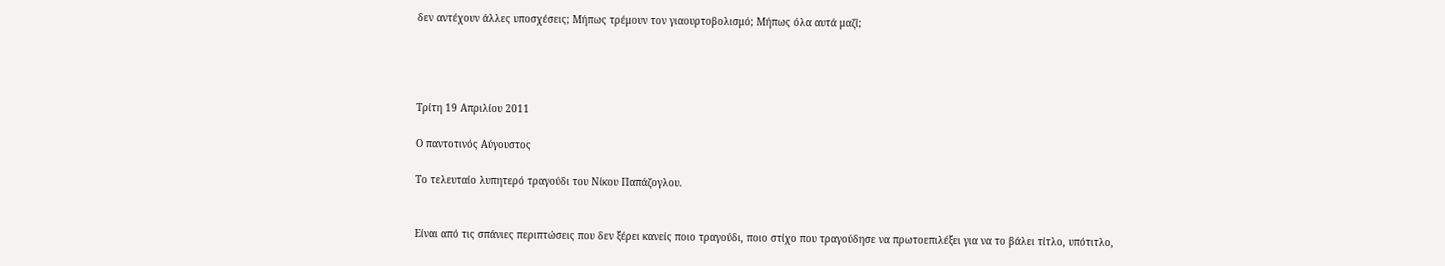δεν αντέχουν άλλες υποσχέσεις; Μήπως τρέμουν τον γιαουρτοβολισμό; Μήπως όλα αυτά μαζί;




Τρίτη 19 Απριλίου 2011

Ο παντοτινός Αύγουστος

Το τελευταίο λυπητερό τραγούδι του Νίκου Παπάζογλου.


Είναι από τις σπάνιες περιπτώσεις που δεν ξέρει κανείς ποιο τραγούδι, ποιο στίχο που τραγούδησε να πρωτοεπιλέξει για να το βάλει τίτλο, υπότιτλο,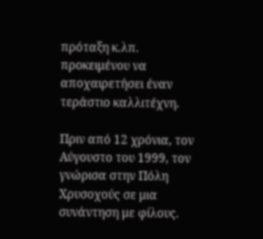πρόταξη κ.λπ. προκειμένου να αποχαιρετήσει έναν τεράστιο καλλιτέχνη.

Πριν από 12 χρόνια, τον Αύγουστο του 1999, τον γνώρισα στην Πόλη Χρυσοχούς σε μια συνάντηση με φίλους.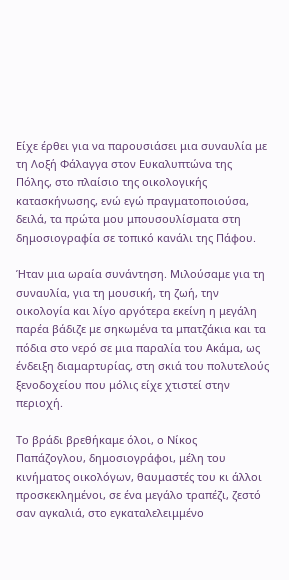Είχε έρθει για να παρουσιάσει μια συναυλία με τη Λοξή Φάλαγγα στον Ευκαλυπτώνα της Πόλης, στο πλαίσιο της οικολογικής κατασκήνωσης, ενώ εγώ πραγματοποιούσα, δειλά, τα πρώτα μου μπουσουλίσματα στη δημοσιογραφία σε τοπικό κανάλι της Πάφου.

Ήταν μια ωραία συνάντηση. Μιλούσαμε για τη συναυλία, για τη μουσική, τη ζωή, την οικολογία και λίγο αργότερα εκείνη η μεγάλη παρέα βάδιζε με σηκωμένα τα μπατζάκια και τα πόδια στο νερό σε μια παραλία του Ακάμα, ως ένδειξη διαμαρτυρίας, στη σκιά του πολυτελούς ξενοδοχείου που μόλις είχε χτιστεί στην περιοχή.

Το βράδι βρεθήκαμε όλοι, ο Νίκος Παπάζογλου, δημοσιογράφοι, μέλη του κινήματος οικολόγων, θαυμαστές του κι άλλοι προσκεκλημένοι, σε ένα μεγάλο τραπέζι, ζεστό σαν αγκαλιά, στο εγκαταλελειμμένο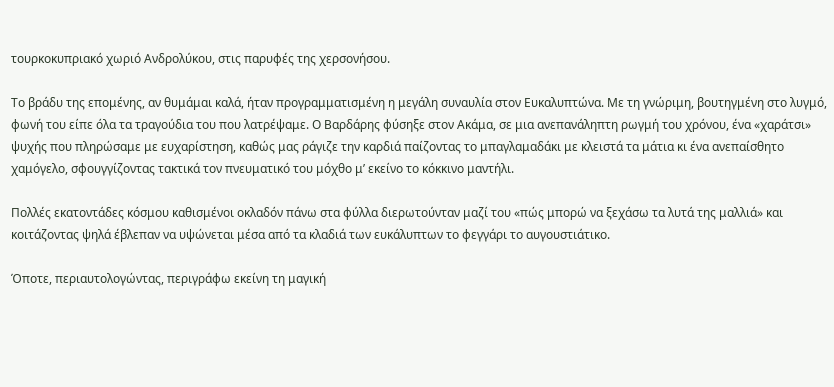τουρκοκυπριακό χωριό Ανδρολύκου, στις παρυφές της χερσονήσου.

Το βράδυ της επομένης, αν θυμάμαι καλά, ήταν προγραμματισμένη η μεγάλη συναυλία στον Ευκαλυπτώνα. Με τη γνώριμη, βουτηγμένη στο λυγμό, φωνή του είπε όλα τα τραγούδια του που λατρέψαμε. Ο Βαρδάρης φύσηξε στον Ακάμα, σε μια ανεπανάληπτη ρωγμή του χρόνου, ένα «χαράτσι» ψυχής που πληρώσαμε με ευχαρίστηση, καθώς μας ράγιζε την καρδιά παίζοντας το μπαγλαμαδάκι με κλειστά τα μάτια κι ένα ανεπαίσθητο χαμόγελο, σφουγγίζοντας τακτικά τον πνευματικό του μόχθο μ’ εκείνο το κόκκινο μαντήλι.

Πολλές εκατοντάδες κόσμου καθισμένοι οκλαδόν πάνω στα φύλλα διερωτούνταν μαζί του «πώς μπορώ να ξεχάσω τα λυτά της μαλλιά» και κοιτάζοντας ψηλά έβλεπαν να υψώνεται μέσα από τα κλαδιά των ευκάλυπτων το φεγγάρι το αυγουστιάτικο.

Όποτε, περιαυτολογώντας, περιγράφω εκείνη τη μαγική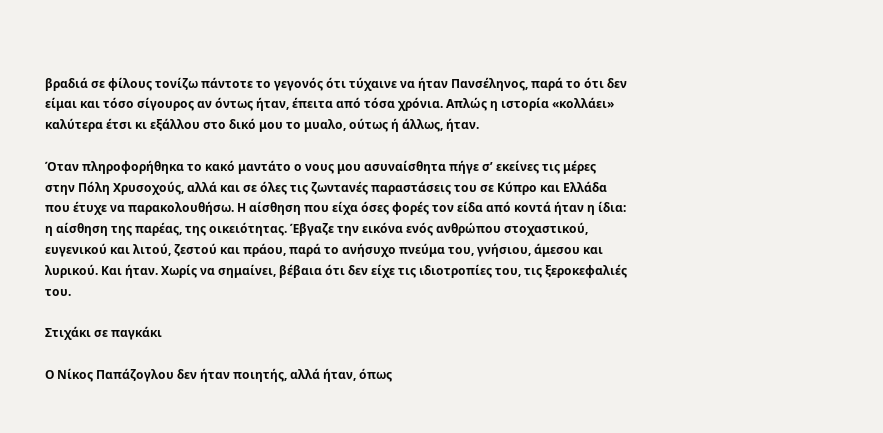βραδιά σε φίλους τονίζω πάντοτε το γεγονός ότι τύχαινε να ήταν Πανσέληνος, παρά το ότι δεν είμαι και τόσο σίγουρος αν όντως ήταν, έπειτα από τόσα χρόνια. Απλώς η ιστορία «κολλάει» καλύτερα έτσι κι εξάλλου στο δικό μου το μυαλο, ούτως ή άλλως, ήταν.

Όταν πληροφορήθηκα το κακό μαντάτο ο νους μου ασυναίσθητα πήγε σ’ εκείνες τις μέρες στην Πόλη Χρυσοχούς, αλλά και σε όλες τις ζωντανές παραστάσεις του σε Κύπρο και Ελλάδα που έτυχε να παρακολουθήσω. Η αίσθηση που είχα όσες φορές τον είδα από κοντά ήταν η ίδια: η αίσθηση της παρέας, της οικειότητας. Έβγαζε την εικόνα ενός ανθρώπου στοχαστικού, ευγενικού και λιτού, ζεστού και πράου, παρά το ανήσυχο πνεύμα του, γνήσιου, άμεσου και λυρικού. Και ήταν. Χωρίς να σημαίνει, βέβαια ότι δεν είχε τις ιδιοτροπίες του, τις ξεροκεφαλιές του.

Στιχάκι σε παγκάκι

Ο Νίκος Παπάζογλου δεν ήταν ποιητής, αλλά ήταν, όπως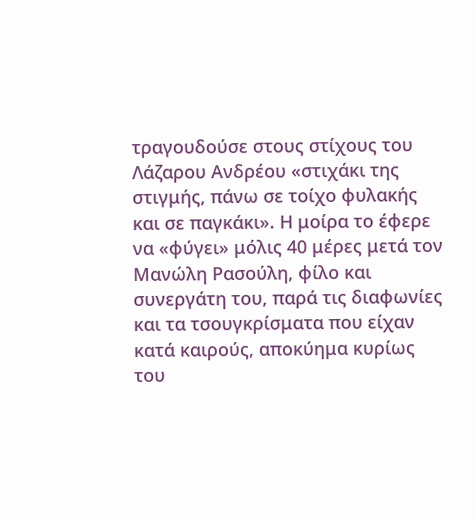τραγουδούσε στους στίχους του Λάζαρου Ανδρέου «στιχάκι της στιγμής, πάνω σε τοίχο φυλακής και σε παγκάκι». Η μοίρα το έφερε να «φύγει» μόλις 40 μέρες μετά τον Μανώλη Ρασούλη, φίλο και συνεργάτη του, παρά τις διαφωνίες και τα τσουγκρίσματα που είχαν κατά καιρούς, αποκύημα κυρίως του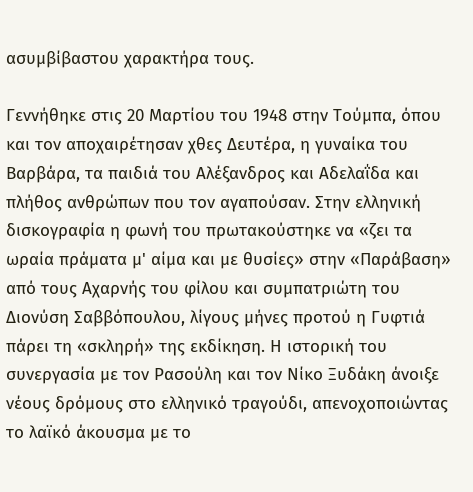ασυμβίβαστου χαρακτήρα τους.

Γεννήθηκε στις 20 Μαρτίου του 1948 στην Τούμπα, όπου και τον αποχαιρέτησαν χθες Δευτέρα, η γυναίκα του Βαρβάρα, τα παιδιά του Αλέξανδρος και Αδελαΐδα και πλήθος ανθρώπων που τον αγαπούσαν. Στην ελληνική δισκογραφία η φωνή του πρωτακούστηκε να «ζει τα ωραία πράματα μ' αίμα και με θυσίες» στην «Παράβαση» από τους Αχαρνής του φίλου και συμπατριώτη του Διονύση Σαββόπουλου, λίγους μήνες προτού η Γυφτιά πάρει τη «σκληρή» της εκδίκηση. Η ιστορική του συνεργασία με τον Ρασούλη και τον Νίκο Ξυδάκη άνοιξε νέους δρόμους στο ελληνικό τραγούδι, απενοχοποιώντας το λαϊκό άκουσμα με το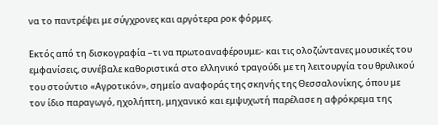να το παντρέψει με σύγχρονες και αργότερα ροκ φόρμες.

Εκτός από τη δισκογραφία –τι να πρωτοαναφέρουμε;- και τις ολοζώντανες μουσικές του εμφανίσεις, συνέβαλε καθοριστικά στο ελληνικό τραγούδι με τη λειτουργία του θρυλικού του στούντιο «Αγροτικόν», σηµείο αναφοράς της σκηνής της Θεσσαλονίκης, όπου με τον ίδιο παραγωγό, ηχολήπτη, μηχανικό και εμψυχωτή παρέλασε η αφρόκρεμα της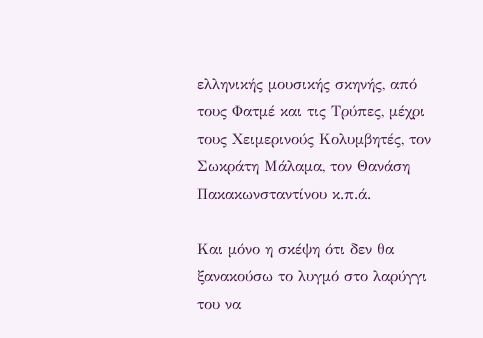ελληνικής μουσικής σκηνής, από τους Φατμέ και τις Τρύπες, μέχρι τους Χειμερινούς Κολυμβητές, τον Σωκράτη Μάλαμα, τον Θανάση Πακακωνσταντίνου κ.π.ά.

Και μόνο η σκέψη ότι δεν θα ξανακούσω το λυγμό στο λαρύγγι του να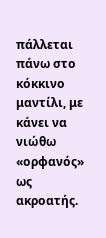πάλλεται πάνω στο κόκκινο μαντίλι, με κάνει να νιώθω «ορφανός» ως ακροατής.